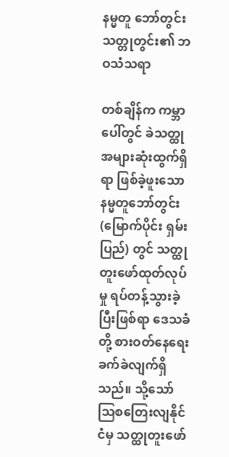နမ္မတူ ဘော်တွင်း သတ္တုတွင်း၏ ဘဝသံသရာ

တစ်ချိန်က ကမ္ဘာပေါ်တွင် ခဲသတ္ထု အများဆုံးထွက်ရှိရာ ဖြစ်ခဲ့ဖူးသော နမ္မတူဘော်တွင်း (မြောက်ပိုင်း ရှမ်းပြည်) တွင် သတ္ထုတူးဖော်ထုတ်လုပ်မှု ရပ်တန့်သွားခဲ့ပြီးဖြစ်ရာ ဒေသခံတို့ စားဝတ်နေရေး ခက်ခဲလျက်ရှိသည်။ သို့သော် သြစတြေးလျနိုင်ငံမှ သတ္ထုတူးဖော်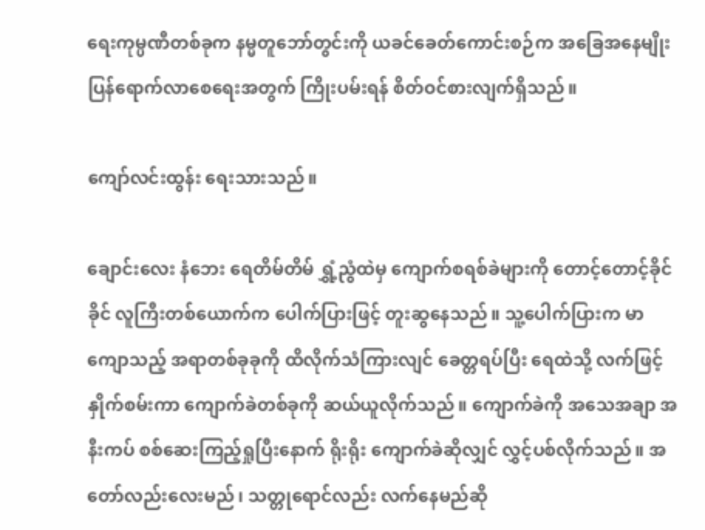ရေးကုမ္ပဏီတစ်ခုက နမ္မတူဘော်တွင်းကို ယခင်ခေတ်ကောင်းစဉ်က အခြေအနေမျိုး ပြန်ရောက်လာစေရေးအတွက် ကြိုးပမ်းရန် စိတ်ဝင်စားလျက်ရှိသည်။

ကျော်လင်းထွန်း ရေးသားသည်။

ချောင်းလေး နံဘေး ရေတိမ်တိမ် ရွှံ့ညွံထဲမှ ကျောက်စရစ်ခဲများကို တောင့်တောင့်ခိုင်ခိုင် လူကြီးတစ်ယောက်က ပေါက်ပြားဖြင့် တူးဆွနေသည်။ သူ့ပေါက်ပြားက မာကျောသည့် အရာတစ်ခုခုကို ထိလိုက်သံကြားလျင် ခေတ္တရပ်ပြီး ရေထဲသို့ လက်ဖြင့်နှိုက်စမ်းကာ ကျောက်ခဲတစ်ခုကို ဆယ်ယူလိုက်သည်။ ကျောက်ခဲကို အသေအချာ အနီးကပ် စစ်ဆေးကြည့်ရှုပြီးနောက် ရိုးရိုး ကျောက်ခဲဆိုလျှင် လွှင့်ပစ်လိုက်သည်။ အတော်လည်းလေးမည်၊ သတ္တုရောင်လည်း လက်နေမည်ဆို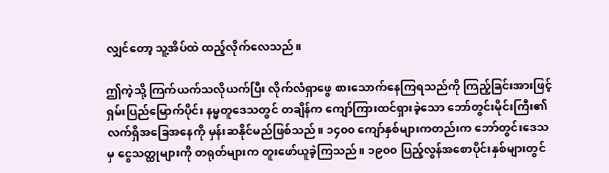လျှင်တော့ သူ့အိပ်ထဲ ထည့်လိုက်လေသည်။

ဤကဲ့သို့ ကြက်ယက်သလိုယက်ပြီး လိုက်လံရှာဖွေ စားသောက်နေကြရသည်ကို ကြည့်ခြင်းအားဖြင့် ရှမ်းပြည်မြောက်ပိုင်း နမ္မတူဒေသတွင် တချိန်က ကျော်ကြားထင်ရှားခဲ့သော ဘော်တွင်းမိုင်းကြီး၏ လက်ရှိအခြေအနေကို မှန်းဆနိုင်မည်ဖြစ်သည်။ ၁၄၀၀ ကျော်နှစ်များကတည်းက ဘော်တွင်းဒေသမှ ငွေသတ္ထုများကို တရုတ်များက တူးဖော်ယူခဲ့ကြသည်။ ၁၉၀၀ ပြည့်လွန်အစောပိုင်းနှစ်များတွင်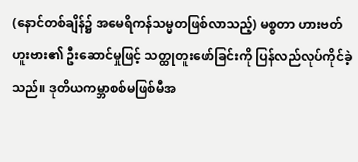(နောင်တစ်ချိန်၌ အမေရိကန်သမ္မတဖြစ်လာသည့်) မစ္စတာ ဟားဗတ်ဟူးဗား၏ ဦးဆောင်မှုဖြင့် သတ္ထုတူးဖော်ခြင်းကို ပြန်လည်လုပ်ကိုင်ခဲ့သည်။ ဒုတိယကမ္ဘာစစ်မဖြစ်မီအ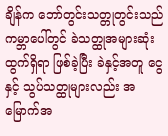ချိန်က ဘော်တွင်းသတ္တုတွင်းသည် ကမ္ဘာပေါ်တွင် ခဲသတ္ထုအများဆုံးထွက်ရှိရာ ဖြစ်ခဲ့ပြီး ခဲနှင့်အတူ ငွေနှင့် သွပ်သတ္ထုများလည်း အမြောက်အ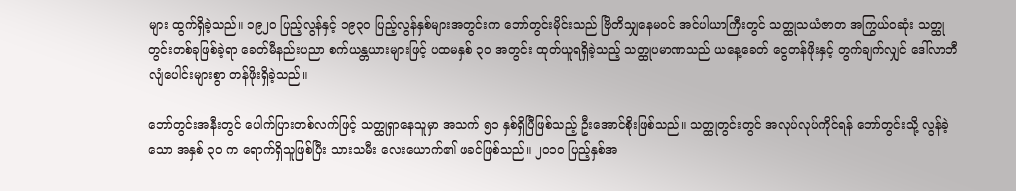များ ထွက်ရှိခဲ့သည်။ ၁၉၂၀ ပြည့်လွန်နှင့် ၁၉၃၀ ပြည့်လွန်နှစ်များအတွင်းက ဘော်တွင်းမိုင်းသည် ဗြိတိသျှနေမဝင် အင်ပါယာကြီးတွင် သတ္ထုသယံဇာတ အကြွယ်ဝဆုံး သတ္ထုတွင်းတစ်ခုဖြစ်ခဲ့ရာ ခေတ်မီနည်းပညာ စက်ယန္တယားများဖြင့် ပထမနှစ် ၃၀ အတွင်း ထုတ်ယူရရှိခဲ့သည့် သတ္ထုပမာဏသည် ယနေ့ခေတ် ငွေတန်ဖိုးနှင့် တွက်ချက်လျှင် ဒေါ်လာဘီလျံပေါင်းများစွာ တန်ဖိုးရှိခဲ့သည်။

ဘော်တွင်းအနီးတွင် ပေါက်ပြားတစ်လက်ဖြင့် သတ္ထုရှာနေသူမှာ အသက် ၅၁ နှစ်ရှိပြီဖြစ်သည့် ဦးအောင်စိုးဖြစ်သည်။ သတ္ထုတွင်းတွင် အလုပ်လုပ်ကိုင်ရန် ဘော်တွင်းသို့ လွန်ခဲ့သော အနှစ် ၃၀ က ရောက်ရှိသူဖြစ်ပြီး သားသမီး လေးယောက်၏ ဖခင်ဖြစ်သည်။ ၂၀၁၀ ပြည့်နှစ်အ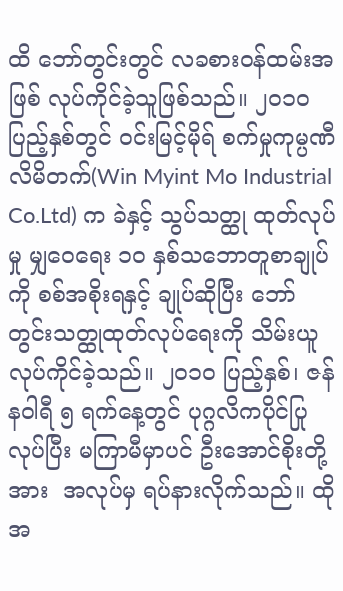ထိ ဘော်တွင်းတွင် လခစားဝန်ထမ်းအဖြစ် လုပ်ကိုင်ခဲ့သူဖြစ်သည်။ ၂၀၁၀ ပြည့်နှစ်တွင် ဝင်းမြင့်မိုရ် စက်မှုကုမ္ပဏီ လိမိတက်(Win Myint Mo Industrial Co.Ltd) က ခဲနှင့် သွပ်သတ္ထု ထုတ်လုပ်မှု မျှဝေရေး ၁၀ နှစ်သဘောတူစာချုပ်ကို စစ်အစိုးရနှင့် ချုပ်ဆိုပြီး ဘော်တွင်းသတ္ထုထုတ်လုပ်ရေးကို သိမ်းယူ လုပ်ကိုင်ခဲ့သည်။ ၂၀၁၀ ပြည့်နှစ်၊ ဇန်နဝါရီ ၅ ရက်နေ့တွင် ပုဂ္ဂလိကပိုင်ပြုလုပ်ပြီး မကြာမီမှာပင် ဦးအောင်စိုးတို့အား  အလုပ်မှ ရပ်နားလိုက်သည်။ ထိုအ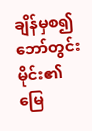ချိန်မှစ၍ ဘော်တွင်းမိုင်း၏ မြေ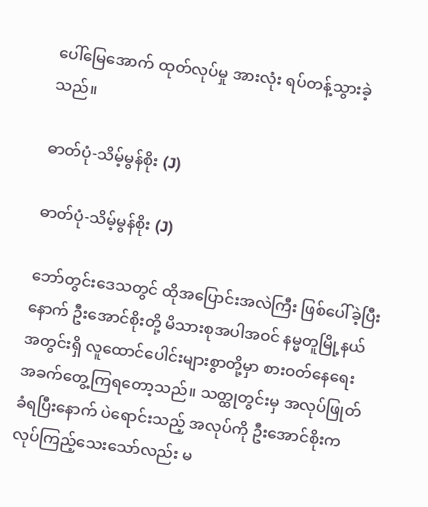ပေါ်မြေအောက် ထုတ်လုပ်မှု အားလုံး ရပ်တန့်သွားခဲ့သည်။

ဓာတ်ပုံ-သိမ့်မွန်စိုး (J)

ဓာတ်ပုံ-သိမ့်မွန်စိုး (J)

ဘော်တွင်းဒေသတွင် ထိုအပြောင်းအလဲကြီး ဖြစ်ပေါ်ခဲ့ပြီးနောက် ဦးအောင်စိုးတို့ မိသားစုအပါအဝင် နမ္မတူမြို့နယ်အတွင်းရှိ လူထောင်ပေါင်းများစွာတို့မှာ စားဝတ်နေရေး အခက်တွေ့ကြရတော့သည်။ သတ္ထုတွင်းမှ အလုပ်ဖြုတ်ခံရပြီးနောက် ပဲရောင်းသည့် အလုပ်ကို ဦးအောင်စိုးက လုပ်ကြည့်သေးသော်လည်း မ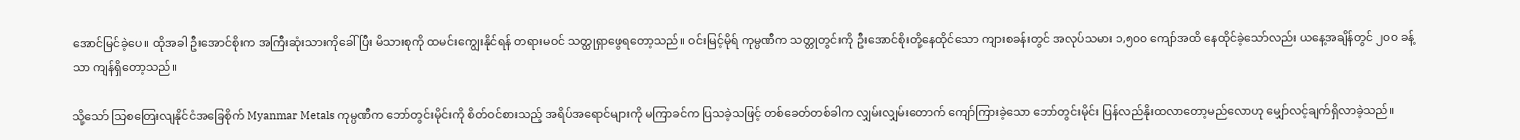အောင်မြင်ခဲ့ပေ။ ထိုအခါ ဦးအောင်စိုးက အကြီးဆုံးသားကိုခေါ်ပြီး မိသားစုကို ထမင်းကျွေးနိုင်ရန် တရားမဝင် သတ္ထုရှာဖွေရတော့သည်။ ဝင်းမြင့်မိုရ် ကုမ္ပဏီက သတ္တုတွင်းကို ဦးအောင်စိုးတို့နေထိုင်သော ကျားစခန်းတွင် အလုပ်သမား ၁,၅၀၀ ကျော်အထိ နေထိုင်ခဲ့သော်လည်း ယနေ့အချိန်တွင် ၂၀၀ ခန့်သာ ကျန်ရှိတော့သည်။

သို့သော် သြစတြေးလျနိုင်ငံအခြေစိုက် Myanmar Metals ကုမ္ပဏီက ဘော်တွင်းမိုင်းကို စိတ်ဝင်စားသည့် အရိပ်အရောင်များကို မကြာခင်က ပြသခဲ့သဖြင့် တစ်ခေတ်တစ်ခါက လျှမ်းလျှမ်းတောက် ကျော်ကြားခဲ့သော ဘော်တွင်းမိုင်း ပြန်လည်နိုးထလာတော့မည်လောဟု မျှော်လင့်ချက်ရှိလာခဲ့သည်။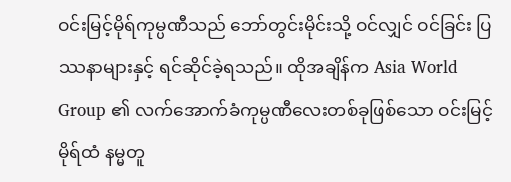ဝင်းမြင့်မိုရ်ကုမ္ပဏီသည် ဘော်တွင်းမိုင်းသို့ ဝင်လျှင် ဝင်ခြင်း ပြဿနာများနှင့် ရင်ဆိုင်ခဲ့ရသည်။ ထိုအချိန်က Asia World Group ၏ လက်အောက်ခံကုမ္ပဏီလေးတစ်ခုဖြစ်သော ဝင်းမြင့်မိုရ်ထံ နမ္မတူ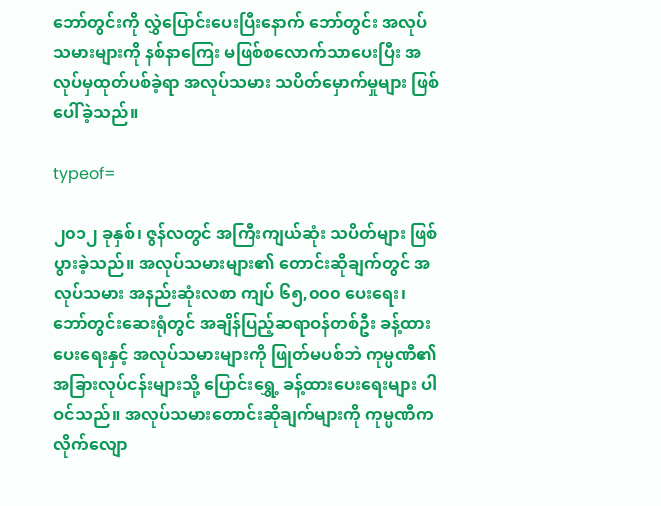ဘော်တွင်းကို လွှဲပြောင်းပေးပြီးနောက် ဘော်တွင်း အလုပ်သမားများကို နစ်နာကြေး မဖြစ်စလောက်သာပေးပြီး အလုပ်မှထုတ်ပစ်ခဲ့ရာ အလုပ်သမား သပိတ်မှောက်မှုများ ဖြစ်ပေါ်ခဲ့သည်။

typeof=

၂၀၁၂ ခုနှစ်၊ ဇွန်လတွင် အကြီးကျယ်ဆုံး သပိတ်များ ဖြစ်ပွားခဲ့သည်။ အလုပ်သမားများ၏ တောင်းဆိုချက်တွင် အလုပ်သမား အနည်းဆုံးလစာ ကျပ် ၆၅,၀၀၀ ပေးရေး၊ ဘော်တွင်းဆေးရုံတွင် အချိန်ပြည့်ဆရာဝန်တစ်ဦး ခန့်ထားပေးရေးနှင့် အလုပ်သမားများကို ဖြုတ်မပစ်ဘဲ ကုမ္ပဏီ၏ အခြားလုပ်ငန်းများသို့ ပြောင်းရွှေ့ ခန့်ထားပေးရေးများ ပါဝင်သည်။ အလုပ်သမားတောင်းဆိုချက်များကို ကုမ္ပဏီက လိုက်လျော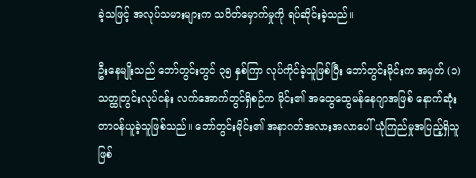ခဲ့သဖြင့် အလုပ်သမားများက သပိတ်မှောက်မှုကို ရပ်ဆိုင်းခဲ့သည်။

ဦးနေမျိုးသည် ဘော်တွင်းတွင် ၃၅ နှစ်ကြာ လုပ်ကိုင်ခဲ့သူဖြစ်ပြီး ဘော်တွင်းမိုင်းက အမှတ် (၁) သတ္ထုတွင်းလုပ်ငန်း လက်အောက်တွင်ရှိစဉ်က မိုင်း၏ အထွေထွေမန်နေဂျာအဖြစ် နောက်ဆုံး တာဝန်ယူခဲ့သူဖြစ်သည်။ ဘော်တွင်းမိုင်း၏ အနာဂတ်အလားအလာပေါ် ယုံကြည်မှုအပြည့်ရှိသူဖြစ်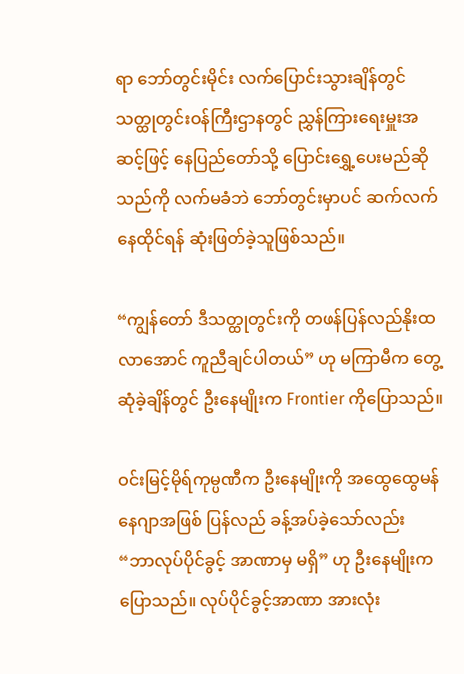ရာ ဘော်တွင်းမိုင်း လက်ပြောင်းသွားချိန်တွင် သတ္ထုတွင်းဝန်ကြီးဌာနတွင် ညွှန်ကြားရေးမှူးအဆင့်ဖြင့် နေပြည်တော်သို့ ပြောင်းရွှေ့ပေးမည်ဆိုသည်ကို လက်မခံဘဲ ဘော်တွင်းမှာပင် ဆက်လက်နေထိုင်ရန် ဆုံးဖြတ်ခဲ့သူဖြစ်သည်။

“ကျွန်တော် ဒီသတ္ထုတွင်းကို တဖန်ပြန်လည်နိုးထလာအောင် ကူညီချင်ပါတယ်” ဟု မကြာမီက တွေ့ဆုံခဲ့ချိန်တွင် ဦးနေမျိုးက Frontier ကိုပြောသည်။

ဝင်းမြင့်မိုရ်ကုမ္ပဏီက ဦးနေမျိုးကို အထွေထွေမန်နေဂျာအဖြစ် ပြန်လည် ခန့်အပ်ခဲ့သော်လည်း “ဘာလုပ်ပိုင်ခွင့် အာဏာမှ မရှိ” ဟု ဦးနေမျိုးကပြောသည်။ လုပ်ပိုင်ခွင့်အာဏာ အားလုံး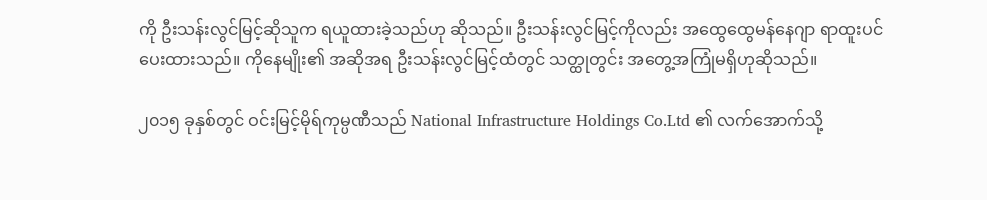ကို ဦးသန်းလွင်မြင့်ဆိုသူက ရယူထားခဲ့သည်ဟု ဆိုသည်။ ဦးသန်းလွင်မြင့်ကိုလည်း အထွေထွေမန်နေဂျာ ရာထူးပင် ပေးထားသည်။ ကိုနေမျိုး၏ အဆိုအရ ဦးသန်းလွင်မြင့်ထံတွင် သတ္ထုတွင်း အတွေ့အကြုံမရှိဟုဆိုသည်။

၂၀၁၅ ခုနှစ်တွင် ဝင်းမြင့်မိုရ်ကုမ္ပဏီသည် National Infrastructure Holdings Co.Ltd ၏ လက်အောက်သို့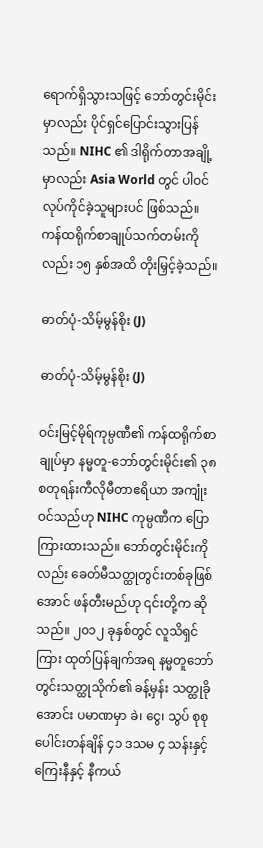ရောက်ရှိသွားသဖြင့် ဘော်တွင်းမိုင်းမှာလည်း ပိုင်ရှင်ပြောင်းသွားပြန်သည်။ NIHC ၏ ဒါရိုက်တာအချို့မှာလည်း Asia World တွင် ပါဝင်လုပ်ကိုင်ခဲ့သူများပင် ဖြစ်သည်။ ကန်ထရိုက်စာချုပ်သက်တမ်းကိုလည်း ၁၅ နှစ်အထိ တိုးမြှင့်ခဲ့သည်။

ဓာတ်ပုံ-သိမ့်မွန်စိုး (J)

ဓာတ်ပုံ-သိမ့်မွန်စိုး (J)

ဝင်းမြင့်မိုရ်ကုမ္ပဏီ၏ ကန်ထရိုက်စာချုပ်မှာ နမ္မတူ-ဘော်တွင်းမိုင်း၏ ၃၈ စတုရန်းကီလိုမီတာဧရိယာ အကျုံးဝင်သည်ဟု NIHC ကုမ္ပဏီက ပြောကြားထားသည်။ ဘော်တွင်းမိုင်းကိုလည်း ခေတ်မီသတ္ထုတွင်းတစ်ခုဖြစ်အောင် ဖန်တီးမည်ဟု ၎င်းတို့က ဆိုသည်။ ၂၀၁၂ ခုနှစ်တွင် လူသိရှင်ကြား ထုတ်ပြန်ချက်အရ နမ္မတူဘော်တွင်းသတ္ထုသိုက်၏ ခန့်မှန်း သတ္ထုခိုအောင်း ပမာဏမှာ ခဲ၊ ငွေ၊ သွပ် စုစုပေါင်းတန်ချိန် ၄၁ ဒသမ ၄ သန်းနှင့် ကြေးနီနှင့် နီကယ်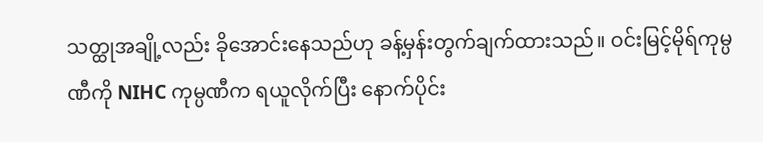သတ္ထုအချို့လည်း ခိုအောင်းနေသည်ဟု ခန့်မှန်းတွက်ချက်ထားသည်။ ဝင်းမြင့်မိုရ်ကုမ္ပဏီကို NIHC ကုမ္ပဏီက ရယူလိုက်ပြီး နောက်ပိုင်း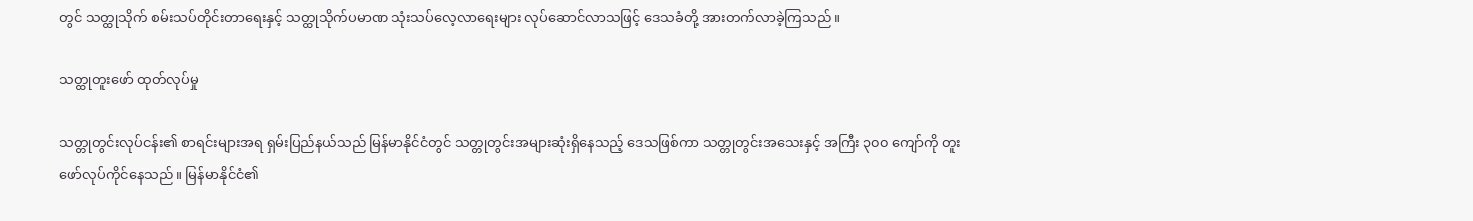တွင် သတ္ထုသိုက် စမ်းသပ်တိုင်းတာရေးနှင့် သတ္ထုသိုက်ပမာဏ သုံးသပ်လေ့လာရေးများ လုပ်ဆောင်လာသဖြင့် ဒေသခံတို့ အားတက်လာခဲ့ကြသည်။

သတ္ထုတူးဖော် ထုတ်လုပ်မှု

သတ္တုတွင်းလုပ်ငန်း၏ စာရင်းများအရ ရှမ်းပြည်နယ်သည် မြန်မာနိုင်ငံတွင် သတ္တုတွင်းအများဆုံးရှိနေသည့် ဒေသဖြစ်ကာ သတ္တုတွင်းအသေးနှင့် အကြီး ၃၀၀ ကျော်ကို တူးဖော်လုပ်ကိုင်နေသည်။ မြန်မာနိုင်ငံ၏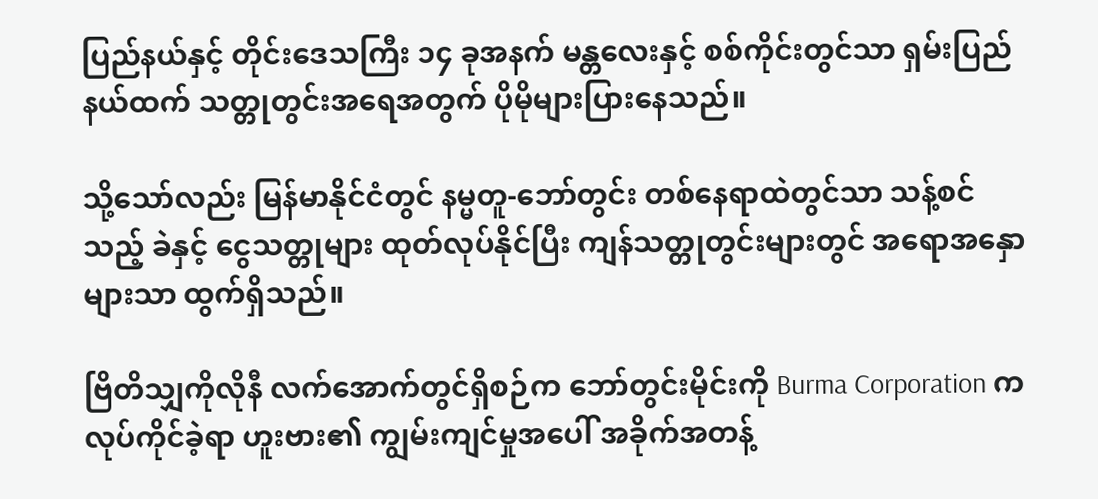ပြည်နယ်နှင့် တိုင်းဒေသကြီး ၁၄ ခုအနက် မန္တလေးနှင့် စစ်ကိုင်းတွင်သာ ရှမ်းပြည်နယ်ထက် သတ္တုတွင်းအရေအတွက် ပိုမိုများပြားနေသည်။

သို့သော်လည်း မြန်မာနိုင်ငံတွင် နမ္မတူ-ဘော်တွင်း တစ်နေရာထဲတွင်သာ သန့်စင်သည့် ခဲနှင့် ငွေသတ္တုများ ထုတ်လုပ်နိုင်ပြီး ကျန်သတ္တုတွင်းများတွင် အရောအနှောများသာ ထွက်ရှိသည်။

ဗြိတိသျှကိုလိုနီ လက်အောက်တွင်ရှိစဉ်က ဘော်တွင်းမိုင်းကို Burma Corporation က လုပ်ကိုင်ခဲ့ရာ ဟူးဗား၏ ကျွမ်းကျင်မှုအပေါ် အခိုက်အတန့်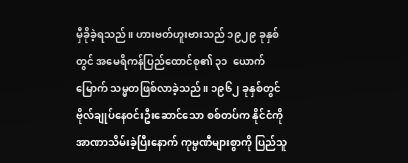မှီခိုခဲ့ရသည်။ ဟားဗတ်ဟူးဗားသည် ၁၉၂၉ ခုနှစ်တွင် အမေရိကန်ပြည်ထောင်စု၏ ၃၁  ယောက်မြောက် သမ္မတဖြစ်လာခဲ့သည်။ ၁၉၆၂ ခုနှစ်တွင် ဗိုလ်ချုပ်နေဝင်းဦးဆောင်သော စစ်တပ်က နိုင်ငံကို အာဏာသိမ်းခဲ့ပြီးနောက် ကုမ္ပဏီများစွာကို ပြည်သူ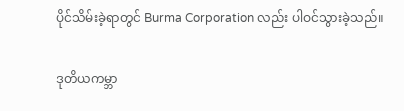ပိုင်သိမ်းခဲ့ရာတွင် Burma Corporation လည်း ပါဝင်သွားခဲ့သည်။

ဒုတိယကမ္ဘာ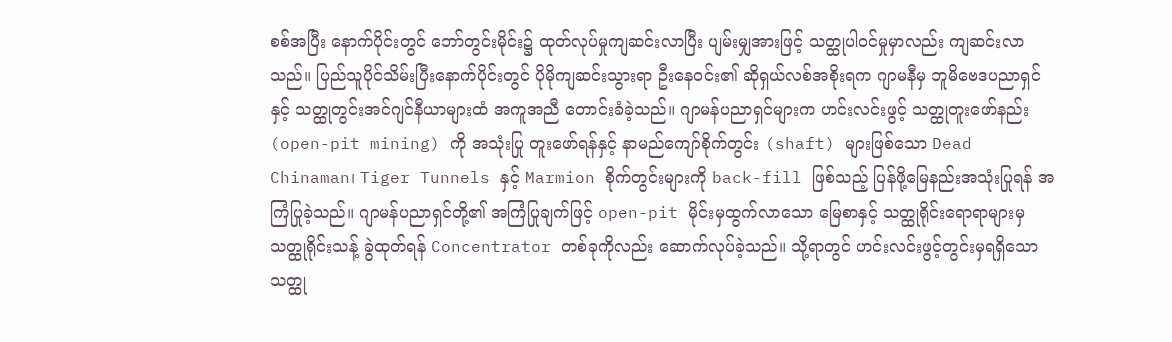စစ်အပြီး နောက်ပိုင်းတွင် ဘော်တွင်းမိုင်း၌ ထုတ်လုပ်မှုကျဆင်းလာပြီး ပျမ်းမျှအားဖြင့် သတ္ထုပါဝင်မှုမှာလည်း ကျဆင်းလာသည်။ ပြည်သူပိုင်သိမ်းပြီးနောက်ပိုင်းတွင် ပိုမိုကျဆင်းသွားရာ ဦးနေဝင်း၏ ဆိုရှယ်လစ်အစိုးရက ဂျာမနီမှ ဘူမိဗေဒပညာရှင်နှင့် သတ္ထုတွင်းအင်ဂျင်နီယာများထံ အကူအညီ တောင်းခံခဲ့သည်။ ဂျာမန်ပညာရှင်များက ဟင်းလင်းဖွင့် သတ္ထုတူးဖော်နည်း (open-pit mining) ကို အသုံးပြု တူးဖော်ရန်နှင့် နာမည်ကျော်စိုက်တွင်း (shaft) များဖြစ်သော Dead Chinaman၊ Tiger Tunnels နှင့် Marmion စိုက်တွင်းများကို back-fill ဖြစ်သည့် ပြန်ဖို့မြေနည်းအသုံးပြုရန် အကြံပြုခဲ့သည်။ ဂျာမန်ပညာရှင်တို့၏ အကြံပြုချက်ဖြင့် open-pit မိုင်းမှထွက်လာသော မြေစာနှင့် သတ္ထုရိုင်းရောရာများမှ သတ္ထုရိုင်းသန့် ခွဲထုတ်ရန် Concentrator တစ်ခုကိုလည်း ဆောက်လုပ်ခဲ့သည်။ သို့ရာတွင် ဟင်းလင်းဖွင့်တွင်းမှရရှိသော သတ္ထု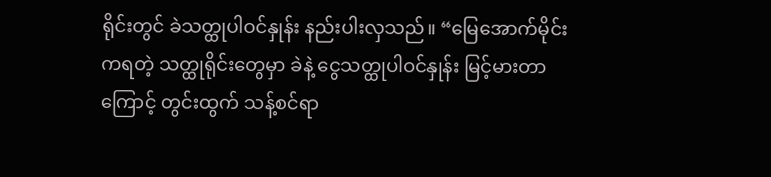ရိုင်းတွင် ခဲသတ္ထုပါဝင်နှုန်း နည်းပါးလှသည်။ “မြေအောက်မိုင်းကရတဲ့ သတ္ထုရိုင်းတွေမှာ ခဲနဲ့ ငွေသတ္ထုပါဝင်နှုန်း မြင့်မားတာကြောင့် တွင်းထွက် သန့်စင်ရာ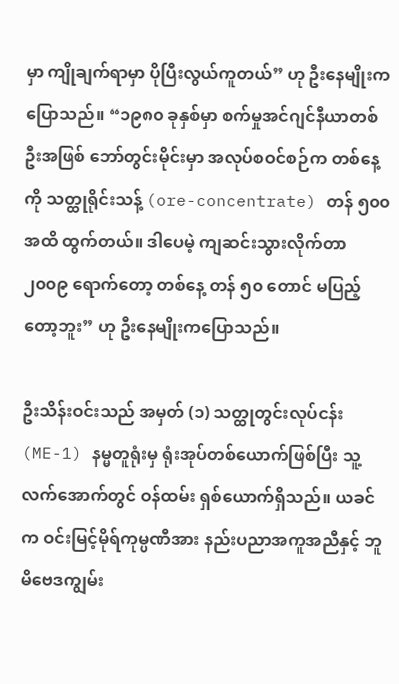မှာ ကျိုချက်ရာမှာ ပိုပြီးလွယ်ကူတယ်” ဟု ဦးနေမျိုးကပြောသည်။ “၁၉၈၀ ခုနှစ်မှာ စက်မှုအင်ဂျင်နီယာတစ်ဦးအဖြစ် ဘော်တွင်းမိုင်းမှာ အလုပ်စဝင်စဉ်က တစ်နေ့ကို သတ္ထုရိုင်းသန့် (ore-concentrate) တန် ၅၀၀ အထိ ထွက်တယ်။ ဒါပေမဲ့ ကျဆင်းသွားလိုက်တာ ၂၀၀၉ ရောက်တော့ တစ်နေ့ တန် ၅၀ တောင် မပြည့်တော့ဘူး” ဟု ဦးနေမျိုးကပြောသည်။

ဦးသိန်းဝင်းသည် အမှတ် (၁) သတ္ထုတွင်းလုပ်ငန်း (ME-1) နမ္မတူရုံးမှ ရုံးအုပ်တစ်ယောက်ဖြစ်ပြီး သူ့လက်အောက်တွင် ဝန်ထမ်း ရှစ်ယောက်ရှိသည်။ ယခင်က ဝင်းမြင့်မိုရ်ကုမ္ပဏီအား နည်းပညာအကူအညီနှင့် ဘူမိဗေဒကျွမ်း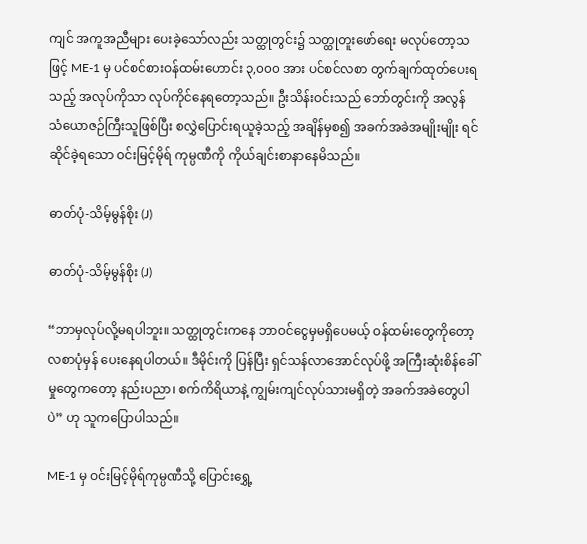ကျင် အကူအညီများ ပေးခဲ့သော်လည်း သတ္ထုတွင်း၌ သတ္ထုတူးဖော်ရေး မလုပ်တော့သဖြင့် ME-1 မှ ပင်စင်စားဝန်ထမ်းဟောင်း ၃,၀၀၀ အား ပင်စင်လစာ တွက်ချက်ထုတ်ပေးရသည့် အလုပ်ကိုသာ လုပ်ကိုင်နေရတော့သည်။ ဦးသိန်းဝင်းသည် ဘော်တွင်းကို အလွန် သံယောဇဉ်ကြီးသူဖြစ်ပြီး စလွှဲပြောင်းရယူခဲ့သည့် အချိန်မှစ၍ အခက်အခဲအမျိုးမျိုး ရင်ဆိုင်ခဲ့ရသော ဝင်းမြင့်မိုရ် ကုမ္ပဏီကို ကိုယ်ချင်းစာနာနေမိသည်။

ဓာတ်ပုံ-သိမ့်မွန်စိုး (J)

ဓာတ်ပုံ-သိမ့်မွန်စိုး (J)

“ဘာမှလုပ်လို့မရပါဘူး။ သတ္ထုတွင်းကနေ ဘာဝင်ငွေမှမရှိပေမယ့် ဝန်ထမ်းတွေကိုတော့ လစာပုံမှန် ပေးနေရပါတယ်။ ဒီမိုင်းကို ပြန်ပြီး ရှင်သန်လာအောင်လုပ်ဖို့ အကြီးဆုံးစိန်ခေါ်မှုတွေကတော့ နည်းပညာ၊ စက်ကိရိယာနဲ့ ကျွမ်းကျင်လုပ်သားမရှိတဲ့ အခက်အခဲတွေပါပဲ” ဟု သူကပြောပါသည်။

ME-1 မှ ဝင်းမြင့်မိုရ်ကုမ္ပဏီသို့ ပြောင်းရွှေ့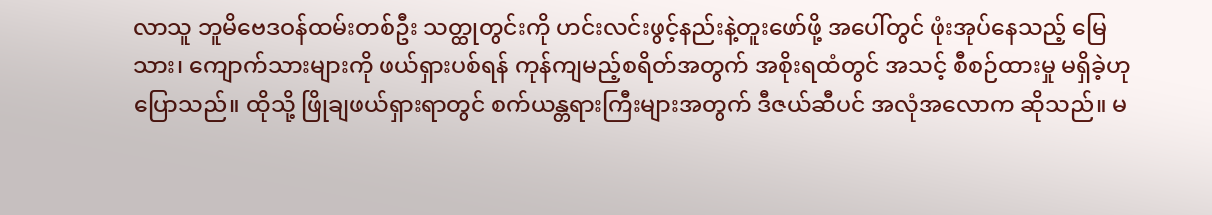လာသူ ဘူမိဗေဒဝန်ထမ်းတစ်ဦး သတ္ထုတွင်းကို ဟင်းလင်းဖွင့်နည်းနဲ့တူးဖော်ဖို့ အပေါ်တွင် ဖုံးအုပ်နေသည့် မြေသား၊ ကျောက်သားများကို ဖယ်ရှားပစ်ရန် ကုန်ကျမည့်စရိတ်အတွက် အစိုးရထံတွင် အသင့် စီစဉ်ထားမှု မရှိခဲ့ဟု ပြောသည်။ ထိုသို့ ဖြိုချဖယ်ရှားရာတွင် စက်ယန္တရားကြီးများအတွက် ဒီဇယ်ဆီပင် အလုံအလောက ဆိုသည်။ မ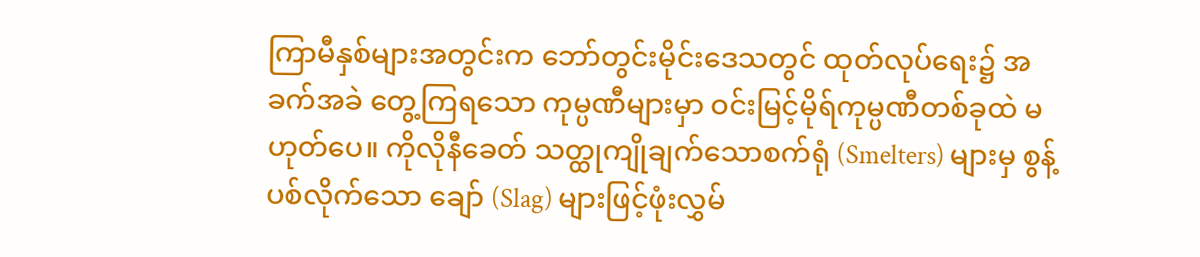ကြာမီနှစ်များအတွင်းက ဘော်တွင်းမိုင်းဒေသတွင် ထုတ်လုပ်ရေး၌ အခက်အခဲ တွေ့ကြရသော ကုမ္ပဏီများမှာ ဝင်းမြင့်မိုရ်ကုမ္ပဏီတစ်ခုထဲ မဟုတ်ပေ။ ကိုလိုနီခေတ် သတ္ထုကျိုချက်သောစက်ရုံ (Smelters) များမှ စွန့်ပစ်လိုက်သော ချော် (Slag) များဖြင့်ဖုံးလွှမ်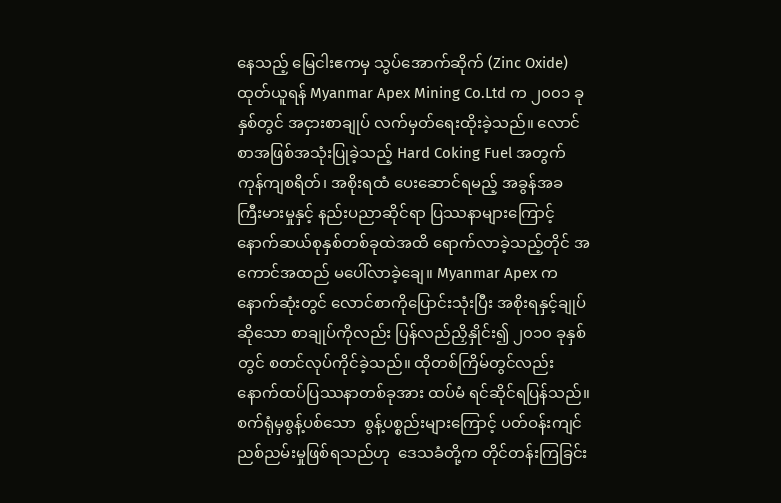နေသည့် မြေငါးဧကမှ သွပ်အောက်ဆိုက် (Zinc Oxide) ထုတ်ယူရန် Myanmar Apex Mining Co.Ltd က ၂၀၀၁ ခုနှစ်တွင် အငှားစာချုပ် လက်မှတ်ရေးထိုးခဲ့သည်။ လောင်စာအဖြစ်အသုံးပြုခဲ့သည့် Hard Coking Fuel အတွက် ကုန်ကျစရိတ်၊ အစိုးရထံ ပေးဆောင်ရမည့် အခွန်အခ ကြီးမားမှုနှင့် နည်းပညာဆိုင်ရာ ပြဿနာများကြောင့် နောက်ဆယ်စုနှစ်တစ်ခုထဲအထိ ရောက်လာခဲ့သည့်တိုင် အကောင်အထည် မပေါ်လာခဲ့ချေ။ Myanmar Apex က နောက်ဆုံးတွင် လောင်စာကိုပြောင်းသုံးပြီး အစိုးရနှင့်ချုပ်ဆိုသော စာချုပ်ကိုလည်း ပြန်လည်ညှိနှိုင်း၍ ၂၀၁၀ ခုနှစ်တွင် စတင်လုပ်ကိုင်ခဲ့သည်။ ထိုတစ်ကြိမ်တွင်လည်း နောက်ထပ်ပြဿနာတစ်ခုအား ထပ်မံ ရင်ဆိုင်ရပြန်သည်။ စက်ရုံမှစွန့်ပစ်သော  စွန့်ပစ္စည်းများကြောင့် ပတ်ဝန်းကျင်ညစ်ညမ်းမှုဖြစ်ရသည်ဟု  ဒေသခံတို့က တိုင်တန်းကြခြင်း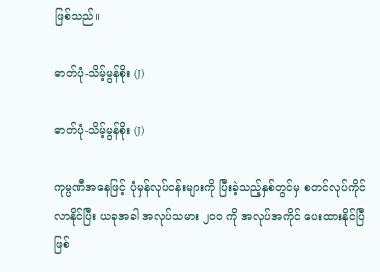ဖြစ်သည်။

ဓာတ်ပုံ-သိမ့်မွန်စိုး (J)

ဓာတ်ပုံ-သိမ့်မွန်စိုး (J)

ကုမ္ပဏီအနေဖြင့် ပုံမှန်လုပ်ငန်းများကို ပြီးခဲ့သည့်နှစ်တွင်မှ စတင်လုပ်ကိုင်လာနိုင်ပြီး ယခုအခါ အလုပ်သမား ၂၀၀ ကို အလုပ်အကိုင် ပေးထားနိုင်ပြီဖြစ်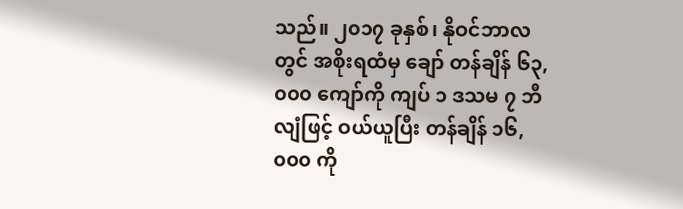သည်။ ၂၀၁၇ ခုနှစ်၊ နိုဝင်ဘာလတွင် အစိုးရထံမှ ချော် တန်ချိန် ၆၃,၀၀၀ ကျော်ကို ကျပ် ၁ ဒသမ ၇ ဘီလျံဖြင့် ဝယ်ယူပြီး တန်ချိန် ၁၆,၀၀၀ ကို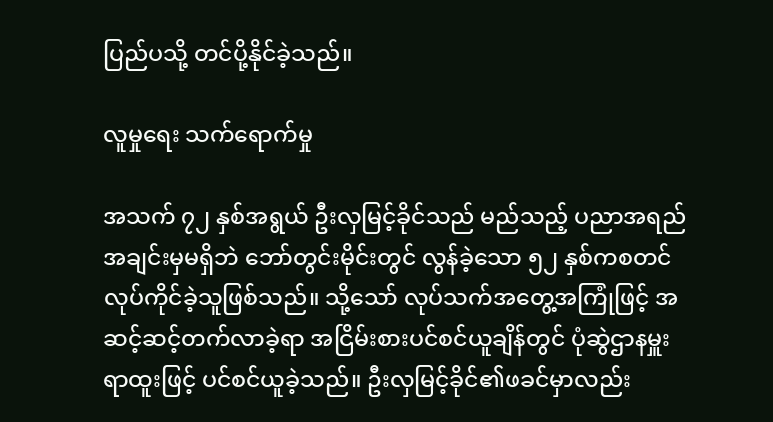ပြည်ပသို့ တင်ပို့နိုင်ခဲ့သည်။

လူမှုရေး သက်ရောက်မှု

အသက် ၇၂ နှစ်အရွယ် ဦးလှမြင့်ခိုင်သည် မည်သည့် ပညာအရည်အချင်းမှမရှိဘဲ ဘော်တွင်းမိုင်းတွင် လွန်ခဲ့သော ၅၂ နှစ်ကစတင် လုပ်ကိုင်ခဲ့သူဖြစ်သည်။ သို့သော် လုပ်သက်အတွေ့အကြုံဖြင့် အဆင့်ဆင့်တက်လာခဲ့ရာ အငြိမ်းစားပင်စင်ယူချိန်တွင် ပုံဆွဲဌာနမှူးရာထူးဖြင့် ပင်စင်ယူခဲ့သည်။ ဦးလှမြင့်ခိုင်၏ဖခင်မှာလည်း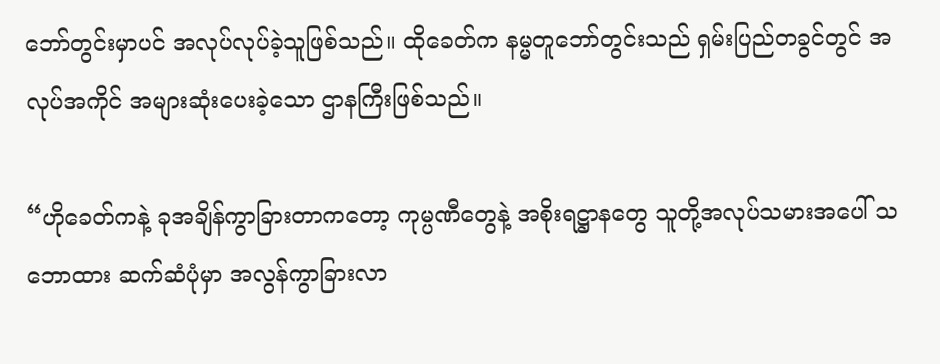ဘော်တွင်းမှာပင် အလုပ်လုပ်ခဲ့သူဖြစ်သည်။ ထိုခေတ်က နမ္မတူဘော်တွင်းသည် ရှမ်းပြည်တခွင်တွင် အလုပ်အကိုင် အများဆုံးပေးခဲ့သော ဌာနကြီးဖြစ်သည်။

“ဟိုခေတ်ကနဲ့ ခုအချိန်ကွာခြားတာကတော့ ကုမ္ပဏီတွေနဲ့ အစိုးရဋ္ဌာနတွေ သူတို့အလုပ်သမားအပေါ် သဘောထား ဆက်ဆံပုံမှာ အလွန်ကွာခြားလာ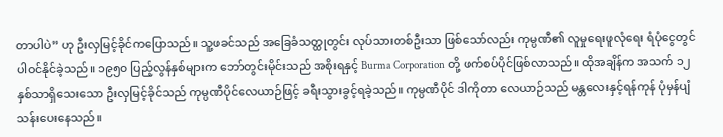တာပါပဲ” ဟု ဦးလှမြင့်ခိုင်ကပြောသည်။ သူ့ဖခင်သည် အခြေခံသတ္ထုတွင်း လုပ်သားတစ်ဦးသာ ဖြစ်သော်လည်း ကုမ္ပဏီ၏ လူမှုရေးဖူလုံရေး ရံပုံငွေတွင် ပါဝင်နိုင်ခဲ့သည်။ ၁၉၅၀ ပြည့်လွန်နှစ်များက ဘော်တွင်းမိုင်းသည် အစိုးရနှင့် Burma Corporation တို့ ဖက်စပ်ပိုင်ဖြစ်လာသည်။ ထိုအချိန်က အသက် ၁၂ နှစ်သာရှိသေးသော ဦးလှမြင့်ခိုင်သည် ကုမ္ပဏီပိုင်လေယာဉ်ဖြင့် ခရီးသွားခွင့်ရခဲ့သည်။ ကုမ္ပဏီပိုင် ဒါကိုတာ လေယာဉ်သည် မန္တလေးနှင့်ရန်ကုန် ပုံမှန်ပျံသန်းပေးနေသည်။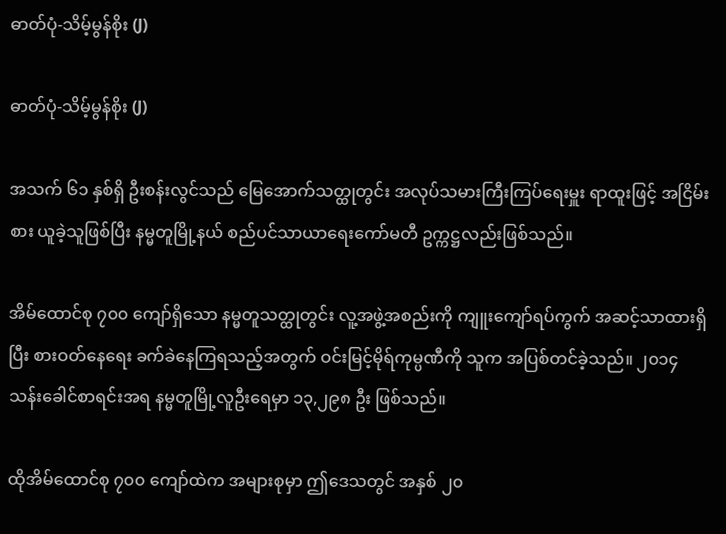ဓာတ်ပုံ-သိမ့်မွန်စိုး (J)

ဓာတ်ပုံ-သိမ့်မွန်စိုး (J)

အသက် ၆၁ နှစ်ရှိ ဦးစန်းလွင်သည် မြေအောက်သတ္ထုတွင်း အလုပ်သမားကြီးကြပ်ရေးမှူး ရာထူးဖြင့် အငြိမ်းစား ယူခဲ့သူဖြစ်ပြီး နမ္မတူမြို့နယ် စည်ပင်သာယာရေးကော်မတီ ဥက္ကဋ္ဌလည်းဖြစ်သည်။

အိမ်ထောင်စု ၇၀၀ ကျော်ရှိသော နမ္မတူသတ္ထုတွင်း လူ့အဖွဲ့အစည်းကို ကျူးကျော်ရပ်ကွက် အဆင့်သာထားရှိပြီး စားဝတ်နေရေး ခက်ခဲနေကြရသည့်အတွက် ဝင်းမြင့်မိုရ်ကုမ္ပဏီကို သူက အပြစ်တင်ခဲ့သည်။ ၂၀၁၄ သန်းခေါင်စာရင်းအရ နမ္မတူမြို့လူဦးရေမှာ ၁၃,၂၉၈ ဦး ဖြစ်သည်။

ထိုအိမ်ထောင်စု ၇၀၀ ကျော်ထဲက အများစုမှာ ဤဒေသတွင် အနှစ် ၂၀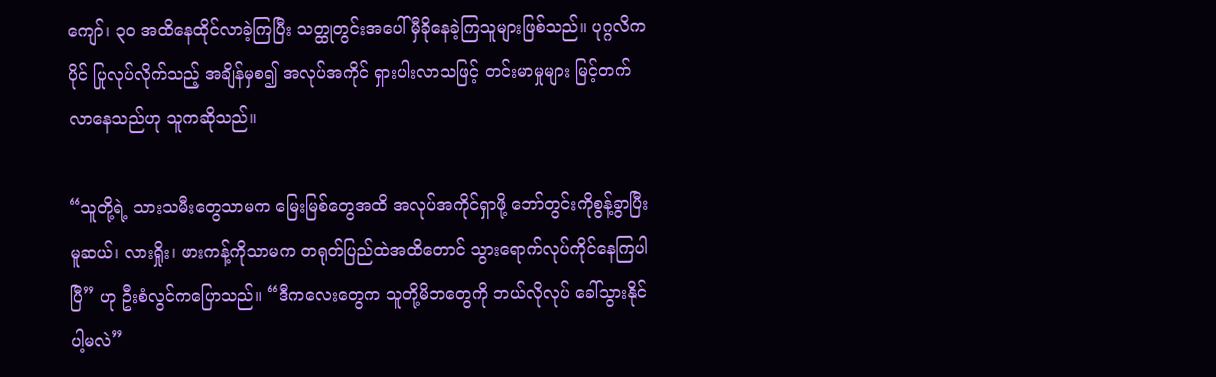ကျော်၊ ၃၀ အထိနေထိုင်လာခဲ့ကြပြီး သတ္ထုတွင်းအပေါ် မှီခိုနေခဲ့ကြသူများဖြစ်သည်။ ပုဂ္ဂလိကပိုင် ပြုလုပ်လိုက်သည့် အချိန်မှစ၍ အလုပ်အကိုင် ရှားပါးလာသဖြင့် တင်းမာမှုများ မြင့်တက်လာနေသည်ဟု သူကဆိုသည်။

“သူတို့ရဲ့ သားသမီးတွေသာမက မြေးမြစ်တွေအထိ အလုပ်အကိုင်ရှာဖို့ ဘော်တွင်းကိုစွန့်ခွာပြီး မူဆယ်၊ လားရှိုး၊ ဖားကန့်ကိုသာမက တရုတ်ပြည်ထဲအထိတောင် သွားရောက်လုပ်ကိုင်နေကြပါပြီ” ဟု ဦးစံလွင်ကပြောသည်။ “ဒီကလေးတွေက သူတို့မိဘတွေကို ဘယ်လိုလုပ် ခေါ်သွားနိုင်ပါ့မလဲ”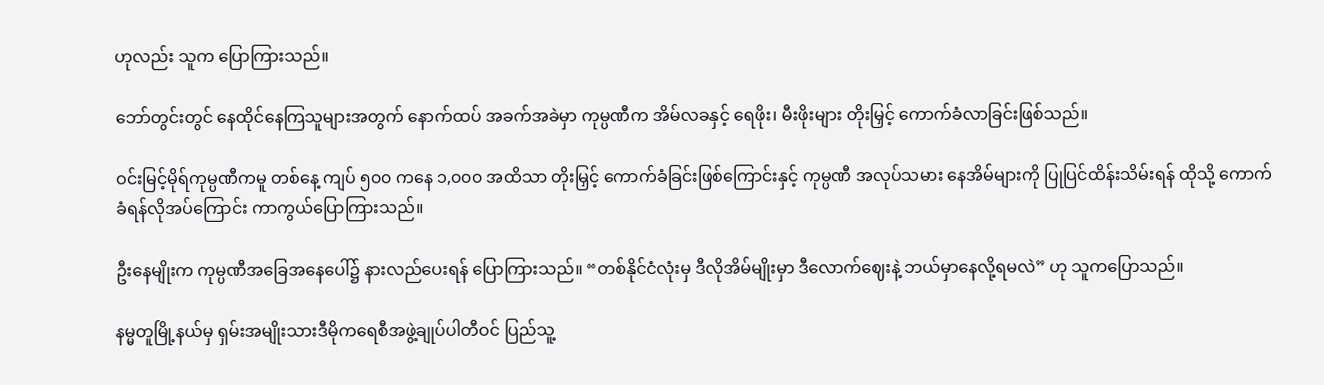ဟုလည်း သူက ပြောကြားသည်။

ဘော်တွင်းတွင် နေထိုင်နေကြသူများအတွက် နောက်ထပ် အခက်အခဲမှာ ကုမ္ပဏီက အိမ်လခနှင့် ရေဖိုး၊ မီးဖိုးများ တိုးမြှင့် ကောက်ခံလာခြင်းဖြစ်သည်။

ဝင်းမြင့်မိုရ်ကုမ္ပဏီကမူ တစ်နေ့ ကျပ် ၅၀၀ ကနေ ၁,၀၀၀ အထိသာ တိုးမြှင့် ကောက်ခံခြင်းဖြစ်ကြောင်းနှင့် ကုမ္ပဏီ အလုပ်သမား နေအိမ်များကို ပြုပြင်ထိန်းသိမ်းရန် ထိုသို့ ကောက်ခံရန်လိုအပ်ကြောင်း ကာကွယ်ပြောကြားသည်။

ဦးနေမျိုးက ကုမ္ပဏီအခြေအနေပေါ်၌ နားလည်ပေးရန် ပြောကြားသည်။ “တစ်နိုင်ငံလုံးမှ ဒီလိုအိမ်မျိုးမှာ ဒီလောက်ဈေးနဲ့ ဘယ်မှာနေလို့ရမလဲ” ဟု သူကပြောသည်။

နမ္မတူမြို့နယ်မှ ရှမ်းအမျိုးသားဒီမိုကရေစီအဖွဲ့ချုပ်ပါတီဝင် ပြည်သူ့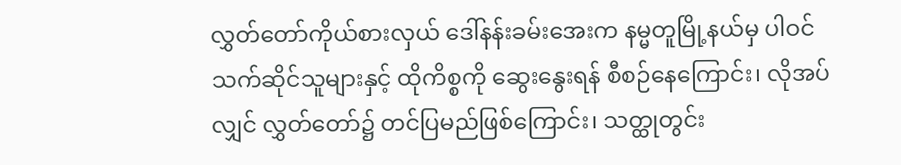လွှတ်တော်ကိုယ်စားလှယ် ဒေါ်နန်းခမ်းအေးက နမ္မတူမြို့နယ်မှ ပါဝင်သက်ဆိုင်သူများနှင့် ထိုကိစ္စကို ဆွေးနွေးရန် စီစဉ်နေကြောင်း၊ လိုအပ်လျှင် လွှတ်တော်၌ တင်ပြမည်ဖြစ်ကြောင်း၊ သတ္ထုတွင်း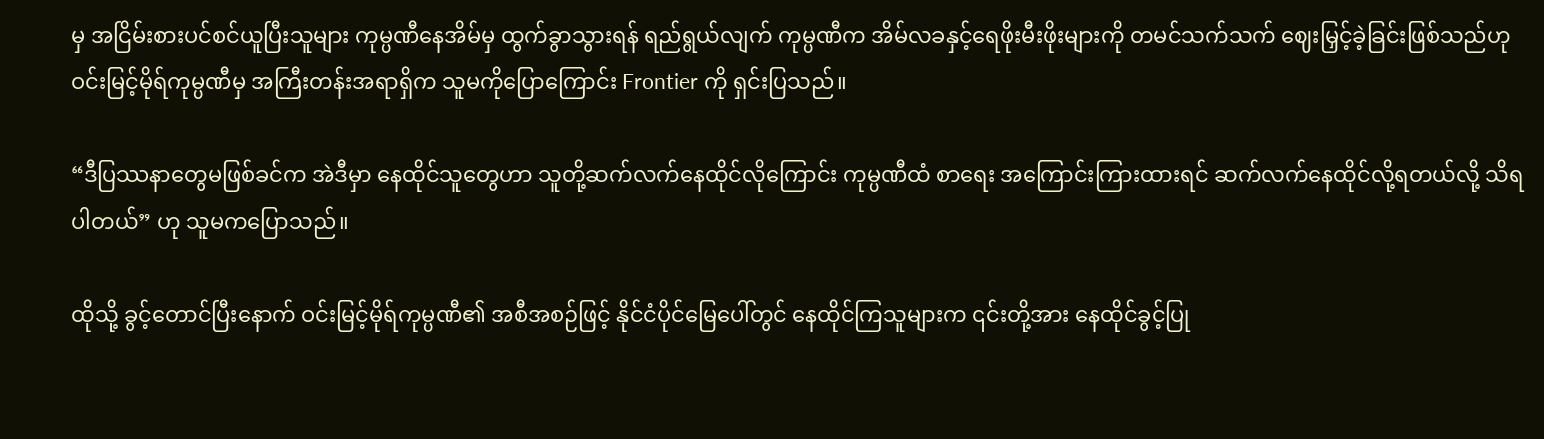မှ အငြိမ်းစားပင်စင်ယူပြီးသူများ ကုမ္ပဏီနေအိမ်မှ ထွက်ခွာသွားရန် ရည်ရွယ်လျက် ကုမ္ပဏီက အိမ်လခနှင့်ရေဖိုးမီးဖိုးများကို တမင်သက်သက် ဈေးမြှင့်ခဲ့ခြင်းဖြစ်သည်ဟု ဝင်းမြင့်မိုရ်ကုမ္ပဏီမှ အကြီးတန်းအရာရှိက သူမကိုပြောကြောင်း Frontier ကို ရှင်းပြသည်။

“ဒီပြဿနာတွေမဖြစ်ခင်က အဲဒီမှာ နေထိုင်သူတွေဟာ သူတို့ဆက်လက်နေထိုင်လိုကြောင်း ကုမ္ပဏီထံ စာရေး အကြောင်းကြားထားရင် ဆက်လက်နေထိုင်လို့ရတယ်လို့ သိရပါတယ်” ဟု သူမကပြောသည်။

ထိုသို့ ခွင့်တောင်ပြီးနောက် ဝင်းမြင့်မိုရ်ကုမ္ပဏီ၏ အစီအစဉ်ဖြင့် နိုင်ငံပိုင်မြေပေါ်တွင် နေထိုင်ကြသူများက ၎င်းတို့အား နေထိုင်ခွင့်ပြု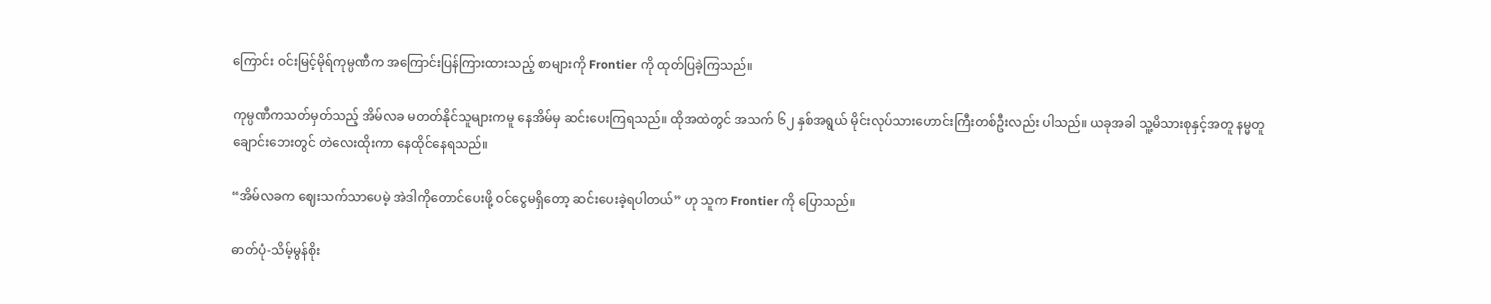ကြောင်း ဝင်းမြင့်မိုရ်ကုမ္ပဏီက အကြောင်းပြန်ကြားထားသည့် စာများကို Frontier ကို ထုတ်ပြခဲ့ကြသည်။

ကုမ္ပဏီကသတ်မှတ်သည့် အိမ်လခ မတတ်နိုင်သူများကမူ နေအိမ်မှ ဆင်းပေးကြရသည်။ ထိုအထဲတွင် အသက် ၆၂ နှစ်အရွယ် မိုင်းလုပ်သားဟောင်းကြီးတစ်ဦးလည်း ပါသည်။ ယခုအခါ သူ့မိသားစုနှင့်အတူ နမ္မတူချောင်းဘေးတွင် တဲလေးထိုးကာ နေထိုင်နေရသည်။

“အိမ်လခက ဈေးသက်သာပေမဲ့ အဲဒါကိုတောင်ပေးဖို့ ဝင်ငွေမရှိတော့ ဆင်းပေးခဲ့ရပါတယ်” ဟု သူက Frontier ကို ပြောသည်။

ဓာတ်ပုံ-သိမ့်မွန်စိုး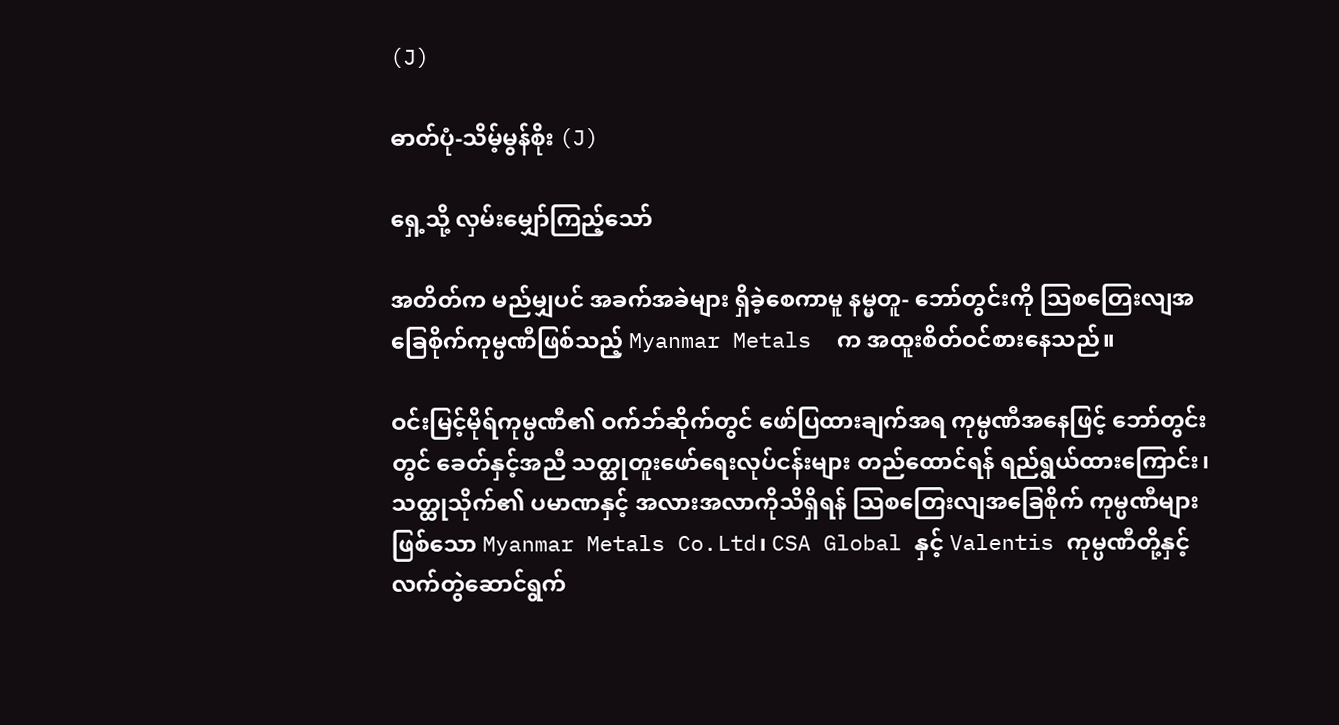(J)

ဓာတ်ပုံ-သိမ့်မွန်စိုး (J)

ရှေ့သို့ လှမ်းမျှော်ကြည့်သော်

အတိတ်က မည်မျှပင် အခက်အခဲများ ရှိခဲ့စေကာမူ နမ္မတူ- ဘော်တွင်းကို သြစတြေးလျအခြေစိုက်ကုမ္ပဏီဖြစ်သည့် Myanmar Metals  က အထူးစိတ်ဝင်စားနေသည်။

ဝင်းမြင့်မိုရ်ကုမ္ပဏီ၏ ဝက်ဘ်ဆိုက်တွင် ဖော်ပြထားချက်အရ ကုမ္ပဏီအနေဖြင့် ဘော်တွင်းတွင် ခေတ်နှင့်အညီ သတ္ထုတူးဖော်ရေးလုပ်ငန်းများ တည်ထောင်ရန် ရည်ရွယ်ထားကြောင်း၊ သတ္ထုသိုက်၏ ပမာဏနှင့် အလားအလာကိုသိရှိရန် သြစတြေးလျအခြေစိုက် ကုမ္ပဏီများဖြစ်သော Myanmar Metals Co.Ltd၊ CSA Global နှင့် Valentis ကုမ္ပဏီတို့နှင့် လက်တွဲဆောင်ရွက်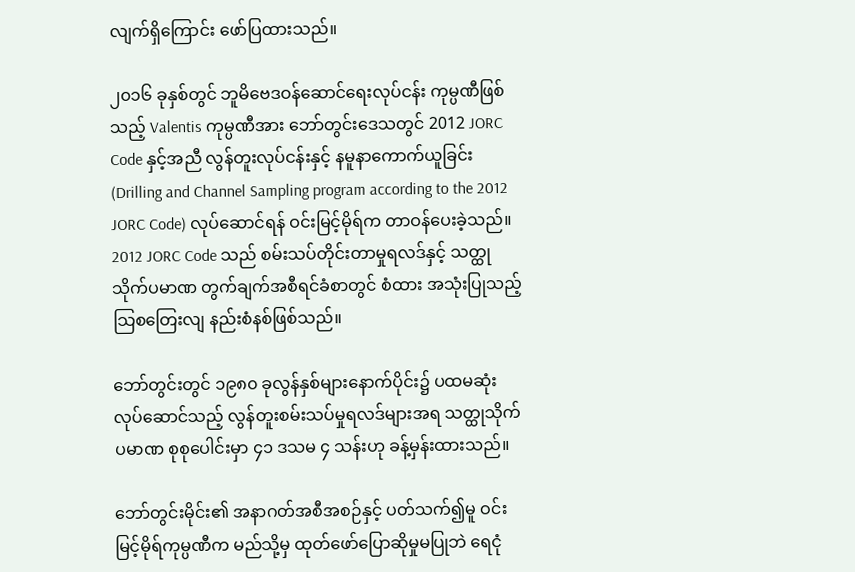လျက်ရှိကြောင်း ဖော်ပြထားသည်။

၂၀၁၆ ခုနှစ်တွင် ဘူမိဗေဒဝန်ဆောင်ရေးလုပ်ငန်း ကုမ္ပဏီဖြစ်သည့် Valentis ကုမ္ပဏီအား ဘော်တွင်းဒေသတွင် 2012 JORC Code နှင့်အညီ လွန်တူးလုပ်ငန်းနှင့် နမူနာကောက်ယူခြင်း (Drilling and Channel Sampling program according to the 2012 JORC Code) လုပ်ဆောင်ရန် ဝင်းမြင့်မိုရ်က တာဝန်ပေးခဲ့သည်။ 2012 JORC Code သည် စမ်းသပ်တိုင်းတာမှုရလဒ်နှင့် သတ္ထုသိုက်ပမာဏ တွက်ချက်အစီရင်ခံစာတွင် စံထား အသုံးပြုသည့် သြစတြေးလျ နည်းစံနစ်ဖြစ်သည်။

ဘော်တွင်းတွင် ၁၉၈၀ ခုလွန်နှစ်များနောက်ပိုင်း၌ ပထမဆုံးလုပ်ဆောင်သည့် လွန်တူးစမ်းသပ်မှုရလဒ်များအရ သတ္ထုသိုက်ပမာဏ စုစုပေါင်းမှာ ၄၁ ဒသမ ၄ သန်းဟု ခန့်မှန်းထားသည်။

ဘော်တွင်းမိုင်း၏ အနာဂတ်အစီအစဉ်နှင့် ပတ်သက်၍မူ ဝင်းမြင့်မိုရ်ကုမ္ပဏီက မည်သို့မှ ထုတ်ဖော်ပြောဆိုမှုမပြုဘဲ ရေငုံ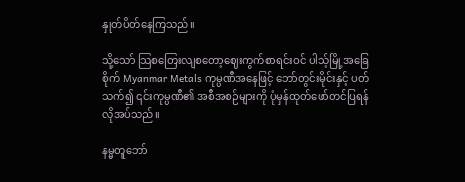နှုတ်ပိတ်နေကြသည်။

သို့သော် သြစတြေးလျစတော့ဈေးကွက်စာရင်းဝင် ပါသ့်မြို့အခြေစိုက် Myanmar Metals ကုမ္ပဏီအနေဖြင့် ဘော်တွင်းမိုင်းနှင့် ပတ်သက်၍ ၎င်းကုမ္ပဏီ၏ အစီအစဉ်များကို ပုံမှန်ထုတ်ဖော်တင်ပြရန် လိုအပ်သည်။

နမ္မတူဘော်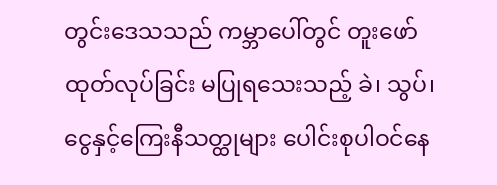တွင်းဒေသသည် ကမ္ဘာပေါ်တွင် တူးဖော်ထုတ်လုပ်ခြင်း မပြုရသေးသည့် ခဲ၊ သွပ်၊ ငွေနှင့်ကြေးနီသတ္ထုများ ပေါင်းစုပါဝင်နေ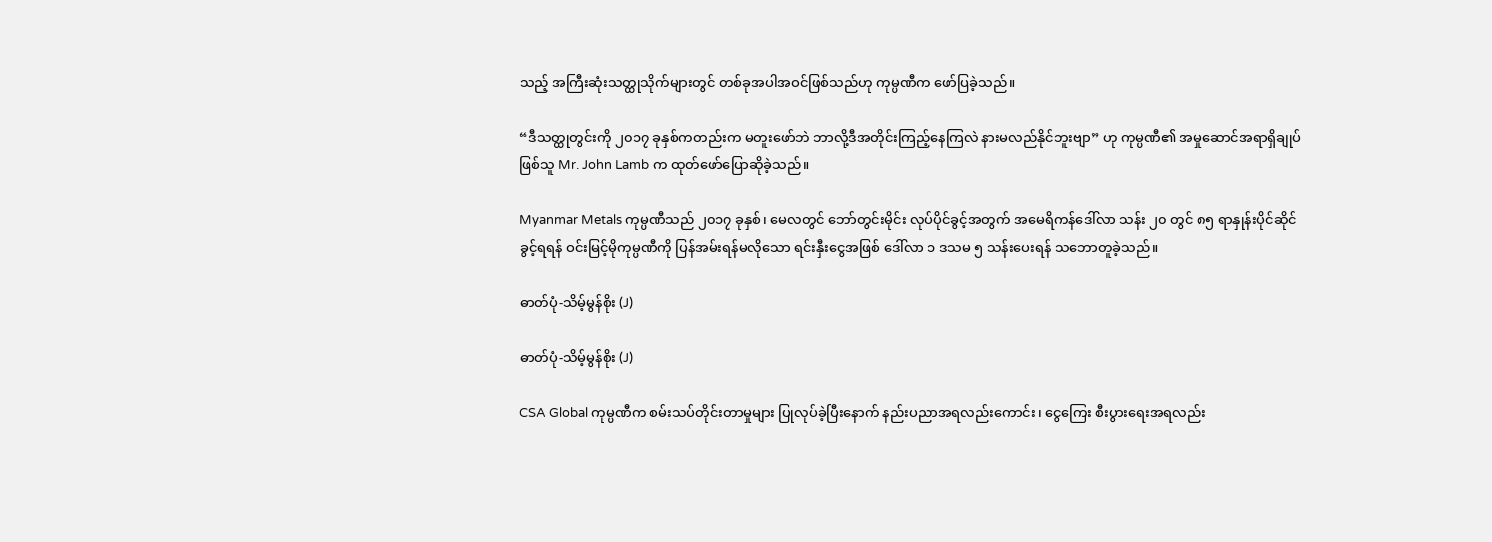သည့် အကြီးဆုံးသတ္ထုသိုက်များတွင် တစ်ခုအပါအဝင်ဖြစ်သည်ဟု ကုမ္ပဏီက ဖော်ပြခဲ့သည်။

“ဒီသတ္ထုတွင်းကို ၂၀၁၇ ခုနှစ်ကတည်းက မတူးဖော်ဘဲ ဘာလို့ဒီအတိုင်းကြည့်နေကြလဲ နားမလည်နိုင်ဘူးဗျာ” ဟု ကုမ္ပဏီ၏ အမှုဆောင်အရာရှိချုပ်ဖြစ်သူ Mr. John Lamb က ထုတ်ဖော်ပြောဆိုခဲ့သည်။

Myanmar Metals ကုမ္ပဏီသည် ၂၀၁၇ ခုနှစ်၊ မေလတွင် ဘော်တွင်းမိုင်း လုပ်ပိုင်ခွင့်အတွက် အမေရိကန်ဒေါ်လာ သန်း ၂၀ တွင် ၈၅ ရာနှုန်းပိုင်ဆိုင်ခွင့်ရရန် ဝင်းမြင့်မိုကုမ္ပဏီကို ပြန်အမ်းရန်မလိုသော ရင်းနှီးငွေအဖြစ် ဒေါ်လာ ၁ ဒသမ ၅ သန်းပေးရန် သဘောတူခဲ့သည်။

ဓာတ်ပုံ-သိမ့်မွန်စိုး (J)

ဓာတ်ပုံ-သိမ့်မွန်စိုး (J)

CSA Global ကုမ္ပဏီက စမ်းသပ်တိုင်းတာမှုများ ပြုလုပ်ခဲ့ပြီးနောက် နည်းပညာအရလည်းကောင်း၊ ငွေကြေး စီးပွားရေးအရလည်း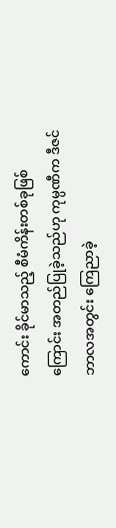ကောင်း ခိုင်မာသည့် စီမံကိန်းတစ်ခုဖြစ်ကြောင်း အတည်ပြုခဲ့သည်ဟု ကုမ္ပဏီက ဒီဇင်ဘာလအတွင်း ကြေညာခဲ့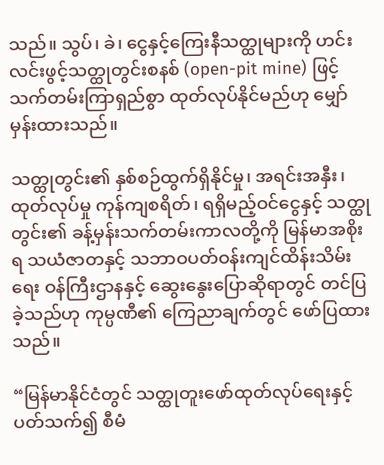သည်။ သွပ်၊ ခဲ၊ ငွေနှင့်ကြေးနီသတ္ထုများကို ဟင်းလင်းဖွင့်သတ္ထုတွင်းစနစ် (open-pit mine) ဖြင့် သက်တမ်းကြာရှည်စွာ ထုတ်လုပ်နိုင်မည်ဟု မျှော်မှန်းထားသည်။

သတ္ထုတွင်း၏ နှစ်စဉ်ထွက်ရှိနိုင်မှု၊ အရင်းအနှီး၊ ထုတ်လုပ်မှု ကုန်ကျစရိတ်၊ ရရှိမည့်ဝင်ငွေနှင့် သတ္ထုတွင်း၏ ခန့်မှန်းသက်တမ်းကာလတို့ကို မြန်မာအစိုးရ သယံဇာတနှင့် သဘာဝပတ်ဝန်းကျင်ထိန်းသိမ်းရေး ဝန်ကြီးဌာနနှင့် ဆွေးနွေးပြောဆိုရာတွင် တင်ပြခဲ့သည်ဟု ကုမ္ပဏီ၏ ကြေညာချက်တွင် ဖော်ပြထားသည်။

“မြန်မာနိုင်ငံတွင် သတ္ထုတူးဖော်ထုတ်လုပ်ရေးနှင့် ပတ်သက်၍ စီမံ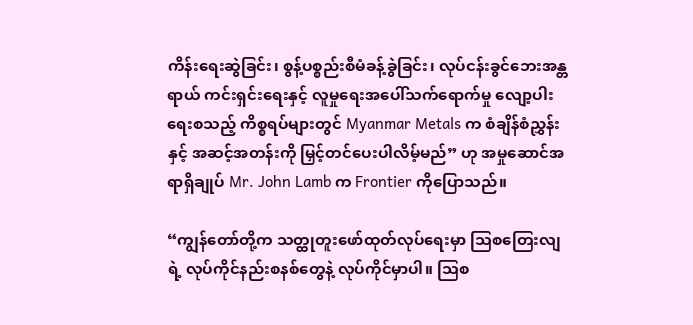ကိန်းရေးဆွဲခြင်း၊ စွန့်ပစ္စည်းစီမံခန့်ခွဲခြင်း၊ လုပ်ငန်းခွင်ဘေးအန္တရာယ် ကင်းရှင်းရေးနှင့် လူမှုရေးအပေါ်သက်ရောက်မှု လျော့ပါးရေးစသည့် ကိစ္စရပ်များတွင် Myanmar Metals က စံချိန်စံညွှန်းနှင့် အဆင့်အတန်းကို မြှင့်တင်ပေးပါလိမ့်မည်” ဟု အမှုဆောင်အရာရှိချုပ် Mr. John Lamb က Frontier ကိုပြောသည်။

“ကျွန်တော်တို့က သတ္ထုတူးဖော်ထုတ်လုပ်ရေးမှာ သြစတြေးလျရဲ့ လုပ်ကိုင်နည်းစနစ်တွေနဲ့ လုပ်ကိုင်မှာပါ။ သြစ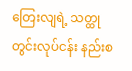တြေးလျရဲ့ သတ္ထုတွင်းလုပ်ငန်း နည်းစ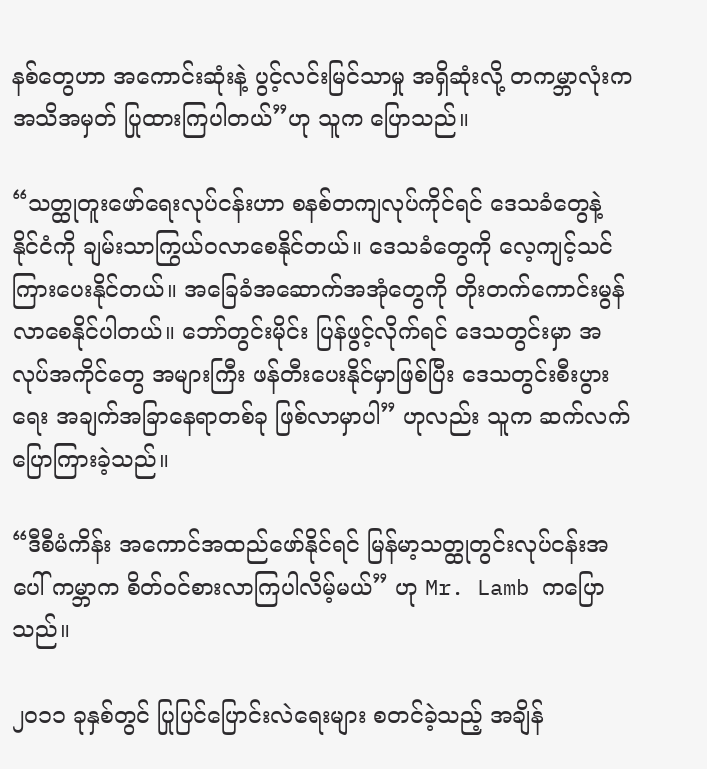နစ်တွေဟာ အကောင်းဆုံးနဲ့ ပွင့်လင်းမြင်သာမှု အရှိဆုံးလို့ တကမ္ဘာလုံးက အသိအမှတ် ပြုထားကြပါတယ်”ဟု သူက ပြောသည်။

“သတ္ထုတူးဖော်ရေးလုပ်ငန်းဟာ စနစ်တကျလုပ်ကိုင်ရင် ဒေသခံတွေနဲ့  နိုင်ငံကို ချမ်းသာကြွယ်ဝလာစေနိုင်တယ်။ ဒေသခံတွေကို လေ့ကျင့်သင်ကြားပေးနိုင်တယ်။ အခြေခံအဆောက်အအုံတွေကို တိုးတက်ကောင်းမွန်လာစေနိုင်ပါတယ်။ ဘော်တွင်းမိုင်း ပြန်ဖွင့်လိုက်ရင် ဒေသတွင်းမှာ အလုပ်အကိုင်တွေ အများကြီး ဖန်တီးပေးနိုင်မှာဖြစ်ပြီး ဒေသတွင်းစီးပွားရေး အချက်အခြာနေရာတစ်ခု ဖြစ်လာမှာပါ” ဟုလည်း သူက ဆက်လက်ပြောကြားခဲ့သည်။

“ဒီစီမံကိန်း အကောင်အထည်ဖော်နိုင်ရင် မြန်မာ့သတ္ထုတွင်းလုပ်ငန်းအပေါ် ကမ္ဘာက စိတ်ဝင်စားလာကြပါလိမ့်မယ်” ဟု Mr. Lamb ကပြောသည်။

၂၀၁၁ ခုနှစ်တွင် ပြုပြင်ပြောင်းလဲရေးများ စတင်ခဲ့သည့် အချိန်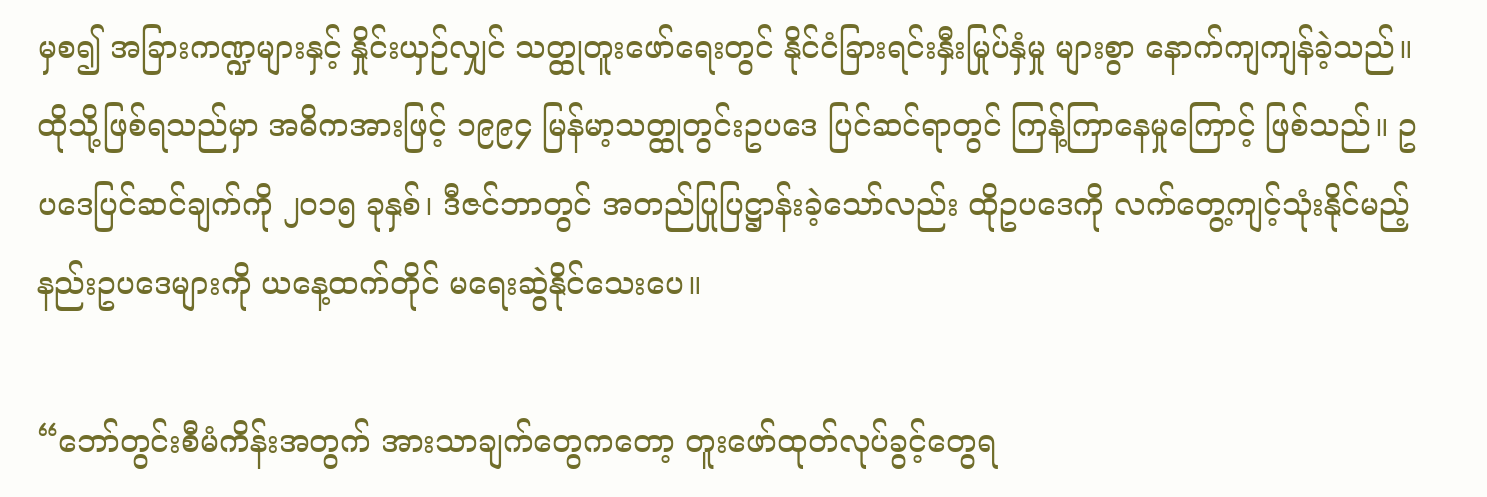မှစ၍ အခြားကဏ္ဍများနှင့် နှိုင်းယှဉ်လျှင် သတ္ထုတူးဖော်ရေးတွင် နိုင်ငံခြားရင်းနှီးမြုပ်နှံမှု များစွာ နောက်ကျကျန်ခဲ့သည်။ ထိုသို့ဖြစ်ရသည်မှာ အဓိကအားဖြင့် ၁၉၉၄ မြန်မာ့သတ္ထုတွင်းဥပဒေ ပြင်ဆင်ရာတွင် ကြန့်ကြာနေမှုကြောင့် ဖြစ်သည်။ ဥပဒေပြင်ဆင်ချက်ကို ၂၀၁၅ ခုနှစ်၊ ဒီဇင်ဘာတွင် အတည်ပြုပြဋ္ဌာန်းခဲ့သော်လည်း ထိုဥပဒေကို လက်တွေ့ကျင့်သုံးနိုင်မည့် နည်းဥပဒေများကို ယနေ့ထက်တိုင် မရေးဆွဲနိုင်သေးပေ။

“ဘော်တွင်းစီမံကိန်းအတွက် အားသာချက်တွေကတော့ တူးဖော်ထုတ်လုပ်ခွင့်တွေရ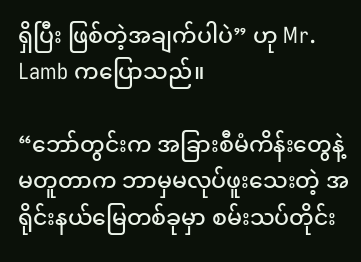ရှိပြီး ဖြစ်တဲ့အချက်ပါပဲ” ဟု Mr. Lamb ကပြောသည်။

“ဘော်တွင်းက အခြားစီမံကိန်းတွေနဲ့ မတူတာက ဘာမှမလုပ်ဖူးသေးတဲ့ အရိုင်းနယ်မြေတစ်ခုမှာ စမ်းသပ်တိုင်း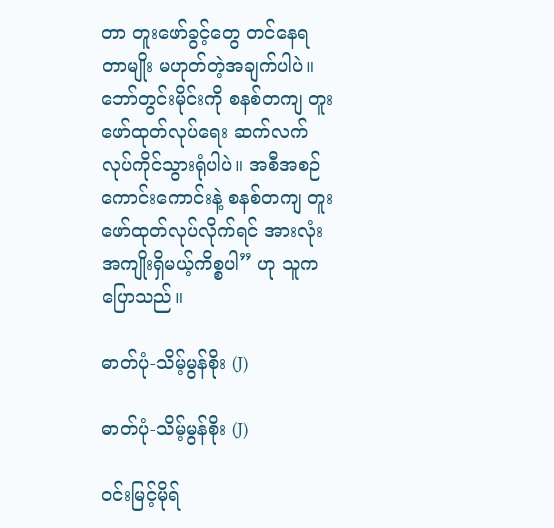တာ တူးဖော်ခွင့်တွေ တင်နေရတာမျိုး မဟုတ်တဲ့အချက်ပါပဲ။ ဘော်တွင်းမိုင်းကို စနစ်တကျ တူးဖော်ထုတ်လုပ်ရေး ဆက်လက် လုပ်ကိုင်သွားရုံပါပဲ။ အစီအစဉ်ကောင်းကောင်းနဲ့ စနစ်တကျ တူးဖော်ထုတ်လုပ်လိုက်ရင် အားလုံး အကျိုးရှိမယ့်ကိစ္စပါ” ဟု သူက ပြောသည်။

ဓာတ်ပုံ-သိမ့်မွန်စိုး (J)

ဓာတ်ပုံ-သိမ့်မွန်စိုး (J)

ဝင်းမြင့်မိုရ်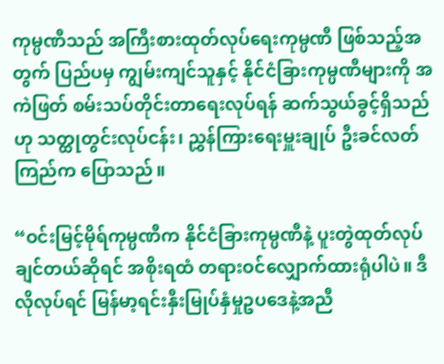ကုမ္ပဏီသည် အကြီးစားထုတ်လုပ်ရေးကုမ္ပဏီ ဖြစ်သည့်အတွက် ပြည်ပမှ ကျွမ်းကျင်သူနှင့် နိုင်ငံခြားကုမ္ပဏီများကို အကဲဖြတ် စမ်းသပ်တိုင်းတာရေးလုပ်ရန် ဆက်သွယ်ခွင့်ရှိသည်ဟု သတ္ထုတွင်းလုပ်ငန်း၊ ညွှန်ကြားရေးမှူးချုပ် ဦးခင်လတ်ကြည်က ပြောသည်။

“ဝင်းမြင့်မိုရ်ကုမ္ပဏီက နိုင်ငံခြားကုမ္ပဏီနဲ့ ပူးတွဲထုတ်လုပ်ချင်တယ်ဆိုရင် အစိုးရထံ တရားဝင်လျှောက်ထားရုံပါပဲ။ ဒီလိုလုပ်ရင် မြန်မာ့ရင်းနှီးမြုပ်နှံမှုဥပဒေနဲ့အညီ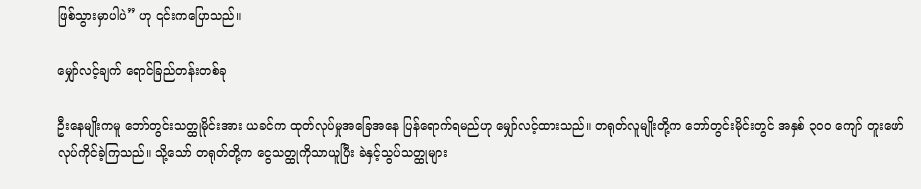ဖြစ်သွားမှာပါပဲ” ဟု ၎င်းကပြောသည်။

မျှော်လင့်ချက် ရောင်ခြည်တန်းတစ်ခု

ဦးနေမျိုးကမူ ဘော်တွင်းသတ္ထုမိုင်းအား ယခင်က ထုတ်လုပ်မှုအခြေအနေ ပြန်ရောက်ရမည်ဟု မျှော်လင့်ထားသည်။ တရုတ်လူမျိုးတို့က ဘော်တွင်းမိုင်းတွင် အနှစ် ၃၀၀ ကျော် တူးဖော်လုပ်ကိုင်ခဲ့ကြသည်။ သို့သော် တရုတ်တို့က ငွေသတ္ထုကိုသာယူပြီး ခဲနှင့်သွပ်သတ္ထုများ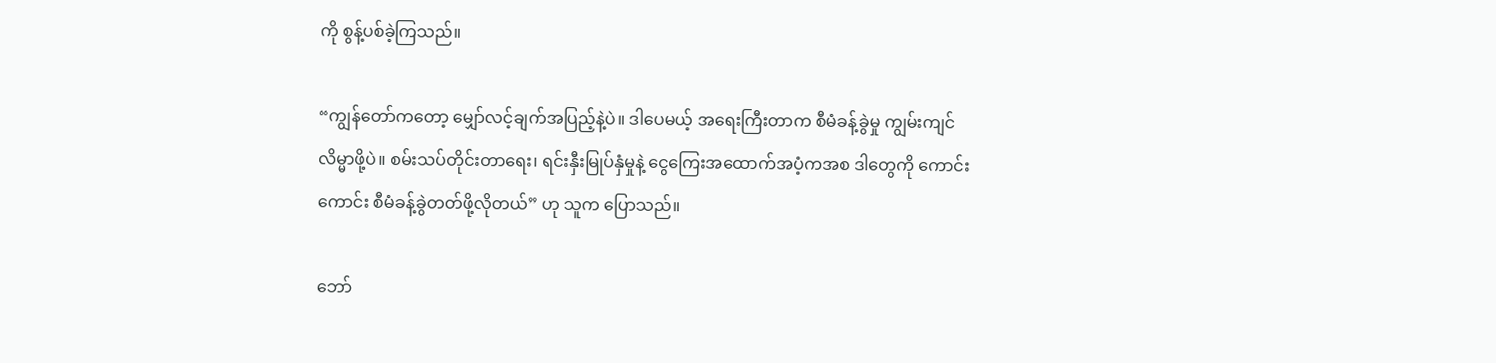ကို စွန့်ပစ်ခဲ့ကြသည်။

“ကျွန်တော်ကတော့ မျှော်လင့်ချက်အပြည့်နဲ့ပဲ။ ဒါပေမယ့် အရေးကြီးတာက စီမံခန့်ခွဲမှု ကျွမ်းကျင်လိမ္မာဖို့ပဲ။ စမ်းသပ်တိုင်းတာရေး၊ ရင်းနှီးမြုပ်နှံမှုနဲ့ ငွေကြေးအထောက်အပံ့ကအစ ဒါတွေကို ကောင်းကောင်း စီမံခန့်ခွဲတတ်ဖို့လိုတယ်” ဟု သူက ပြောသည်။

ဘော်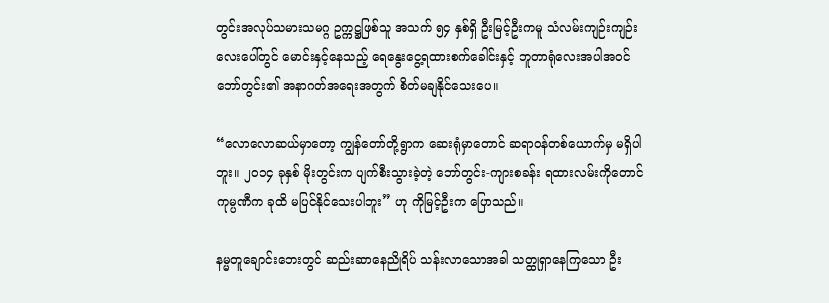တွင်းအလုပ်သမားသမဂ္ဂ ဥက္ကဋ္ဌဖြစ်သူ အသက် ၅၄ နှစ်ရှိ ဦးမြင့်ဦးကမူ သံလမ်းကျဉ်းကျဉ်းလေးပေါ်တွင် မောင်းနှင့်နေသည့် ရေနွေးငွေ့ရထားစက်ခေါင်းနှင့် ဘူတာရုံလေးအပါအဝင် ဘော်တွင်း၏ အနာဂတ်အရေးအတွက် စိတ်မချနိုင်သေးပေ။

“လောလောဆယ်မှာတော့ ကျွန်တော်တို့ရွာက ဆေးရုံမှာတောင် ဆရာဝန်တစ်ယောက်မှ မရှိပါဘူး။ ၂၀၁၄ ခုနှစ် မိုးတွင်းက ပျက်စီးသွားခဲ့တဲ့ ဘော်တွင်း-ကျားစခန်း ရထားလမ်းကိုတောင် ကုမ္ပဏီက ခုထိ မပြင်နိုင်သေးပါဘူး” ဟု ကိုမြင့်ဦးက ပြောသည်။

နမ္မတူချောင်းဘေးတွင် ဆည်းဆာနေညိုရိပ် သန်းလာသောအခါ သတ္ထုရှာနေကြသော ဦး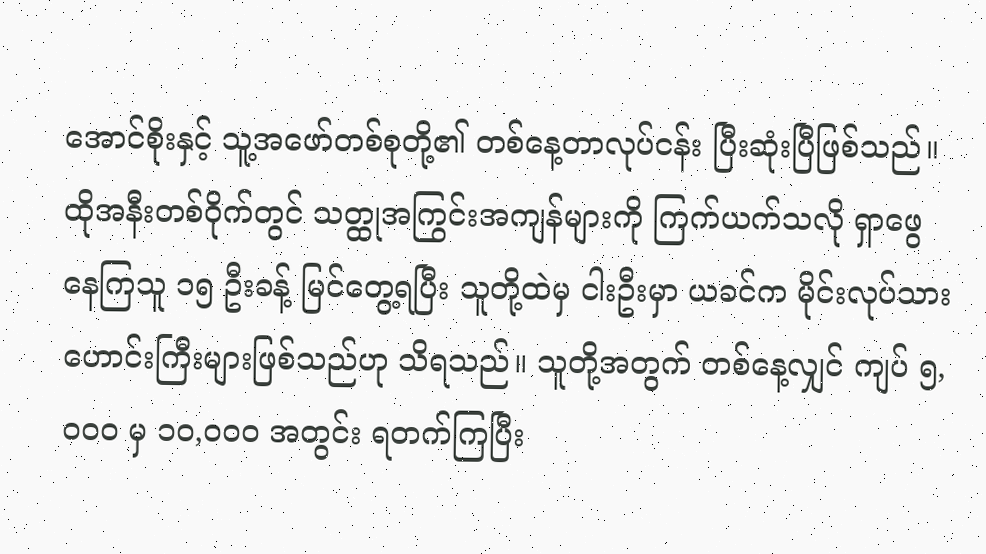အောင်စိုးနှင့် သူ့အဖော်တစ်စုတို့၏ တစ်နေ့တာလုပ်ငန်း ပြီးဆုံးပြီဖြစ်သည်။ ထိုအနီးတစ်ဝိုက်တွင် သတ္ထုအကြွင်းအကျန်များကို ကြက်ယက်သလို ရှာဖွေနေကြသူ ၁၅ ဦးခန့် မြင်တွေ့ရပြီး သူတို့ထဲမှ ငါးဦးမှာ ယခင်က မိုင်းလုပ်သားဟောင်းကြီးများဖြစ်သည်ဟု သိရသည်။ သူတို့အတွက် တစ်နေ့လျှင် ကျပ် ၅,၀၀၀ မှ ၁၀,၀၀၀ အတွင်း ရတက်ကြပြီး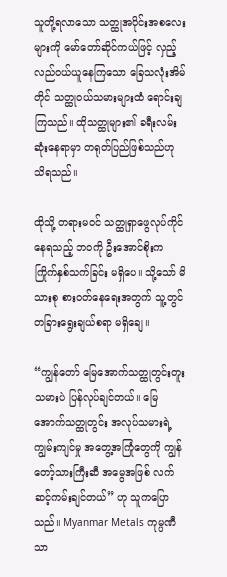သူတို့ရလာသော သတ္ထုအပိုင်းအစလေးများကို မော်တော်ဆိုင်ကယ်ဖြင့် လှည့်လည်ဝယ်ယူနေကြသော ခြေသလုံးအိမ်တိုင် သတ္ထုဝယ်သမားများထံ ရောင်းချကြသည်။ ထိုသတ္ထုများ၏ ခရီးလမ်းဆုံးနေရာမှာ တရုတ်ပြည်ဖြစ်သည်ဟု သိရသည်။

ထိုသို့ တရားမဝင် သတ္ထုရှာဖွေလုပ်ကိုင်နေရသည့် ဘဝကို ဦးအောင်စိုးက ကြိုက်နှစ်သက်ခြင်း မရှိပေ။ သို့သော် မိသားစု စားဝတ်နေရေးအတွက် သူ့တွင် တခြားရွေးချယ်စရာ မရှိချေ။

“ကျွန်တော် မြေအောက်သတ္ထုတွင်းတူးသမားပဲ ပြန်လုပ်ချင်တယ်။ မြေအောက်သတ္ထုတွင်း အလုပ်သမားရဲ့ ကျွမ်းကျင်မှု အတွေ့အကြုံတွေကို ကျွန်တော့်သားကြီးဆီ အမွေအဖြစ် လက်ဆင့်ကမ်းချင်တယ်” ဟု သူကပြောသည်။ Myanmar Metals ကုမ္ပဏီသာ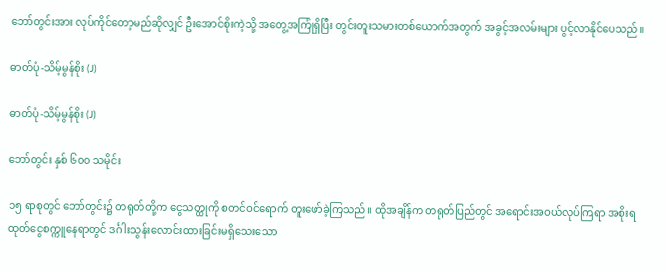ဘော်တွင်းအား လုပ်ကိုင်တော့မည်ဆိုလျှင် ဦးအောင်စိုးကဲ့သို့ အတွေ့အကြုံရှိပြီး တွင်းတူးသမားတစ်ယောက်အတွက် အခွင့်အလမ်းများ ပွင့်လာနိုင်ပေသည်။

ဓာတ်ပုံ-သိမ့်မွန်စိုး (J)

ဓာတ်ပုံ-သိမ့်မွန်စိုး (J)

ဘော်တွင်း နှစ် ၆၀၀ သမိုင်း

၁၅ ရာစုတွင် ဘော်တွင်း၌ တရုတ်တို့က ငွေသတ္ထုကို စတင်ဝင်ရောက် တူးဖော်ခဲ့ကြသည်။ ထိုအချိန်က တရုတ်ပြည်တွင် အရောင်းအဝယ်လုပ်ကြရာ အစိုးရထုတ်ငွေစက္ကူနေရာတွင် ဒင်္ဂါးသွန်းလောင်းထားခြင်းမရှိသေးသော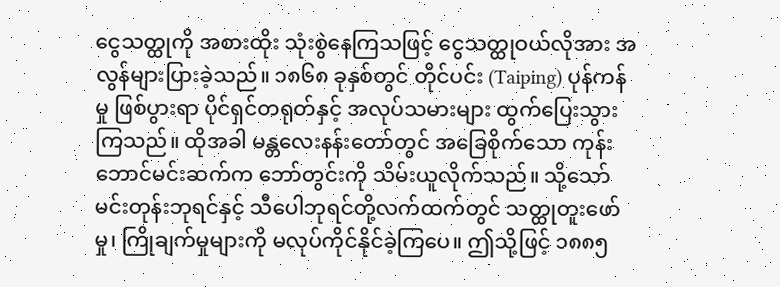ငွေသတ္ထုကို အစားထိုး သုံးစွဲနေကြသဖြင့် ငွေသတ္ထုဝယ်လိုအား အလွန်များပြားခဲ့သည်။ ၁၈၆၈ ခုနှစ်တွင် တိုင်ပင်း (Taiping) ပုန်ကန်မှု ဖြစ်ပွားရာ ပိုင်ရှင်တရုတ်နှင့် အလုပ်သမားများ ထွက်ပြေးသွားကြသည်။ ထိုအခါ မန္တလေးနန်းတော်တွင် အခြေစိုက်သော ကုန်းဘောင်မင်းဆက်က ဘော်တွင်းကို သိမ်းယူလိုက်သည်။ သို့သော် မင်းတုန်းဘုရင်နှင့် သီပေါဘုရင်တို့လက်ထက်တွင် သတ္ထုတူးဖော်မှု၊ ကြိုချက်မှုများကို မလုပ်ကိုင်နိုင်ခဲ့ကြပေ။ ဤသို့ဖြင့် ၁၈၈၅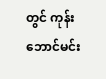တွင် ကုန်းဘောင်မင်း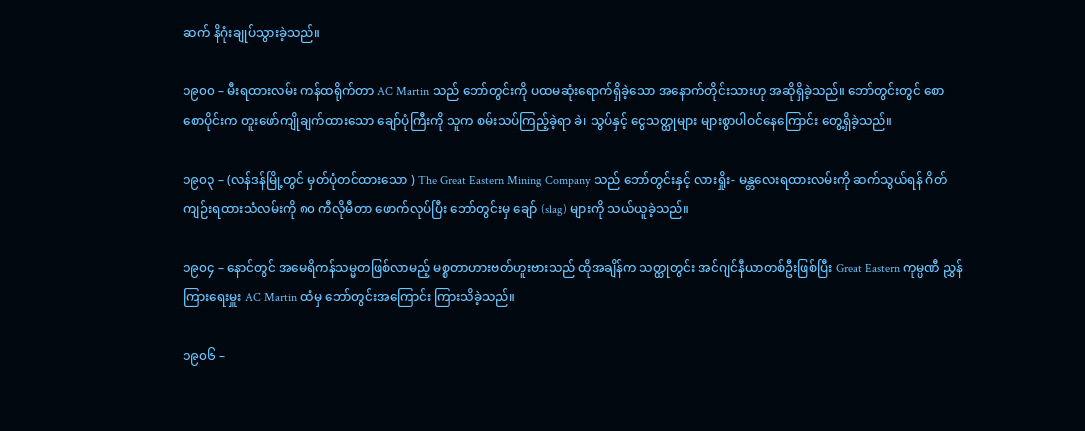ဆက် နိဂုံးချုပ်သွားခဲ့သည်။

၁၉၀၀ – မီးရထားလမ်း ကန်ထရိုက်တာ AC Martin သည် ဘော်တွင်းကို ပထမဆုံးရောက်ရှိခဲ့သော အနောက်တိုင်းသားဟု အဆိုရှိခဲ့သည်။ ဘော်တွင်းတွင် စောစောပိုင်းက တူးဖော်ကျိုချက်ထားသော ချော်ပုံကြီးကို သူက စမ်းသပ်ကြည့်ခဲ့ရာ ခဲ၊ သွပ်နှင့် ငွေသတ္ထုများ များစွာပါဝင်နေကြောင်း တွေ့ရှိခဲ့သည်။

၁၉၀၃ – (လန်ဒန်မြို့တွင် မှတ်ပုံတင်ထားသော ) The Great Eastern Mining Company သည် ဘော်တွင်းနှင့် လားရှိုး- မန္တလေးရထားလမ်းကို ဆက်သွယ်ရန် ဂိတ်ကျဉ်းရထားသံလမ်းကို ၈၀ ကီလိုမီတာ ဖောက်လုပ်ပြီး ဘော်တွင်းမှ ချော် (slag) များကို သယ်ယူခဲ့သည်။

၁၉၀၄ – နောင်တွင် အမေရိကန်သမ္မတဖြစ်လာမည့် မစ္စတာဟားဗတ်ဟူးဗားသည် ထိုအချိန်က သတ္ထုတွင်း အင်ဂျင်နီယာတစ်ဦးဖြစ်ပြီး Great Eastern ကုမ္ပဏီ ညွှန်ကြားရေးမှူး AC Martin ထံမှ ဘော်တွင်းအကြောင်း ကြားသိခဲ့သည်။

၁၉၀၆ –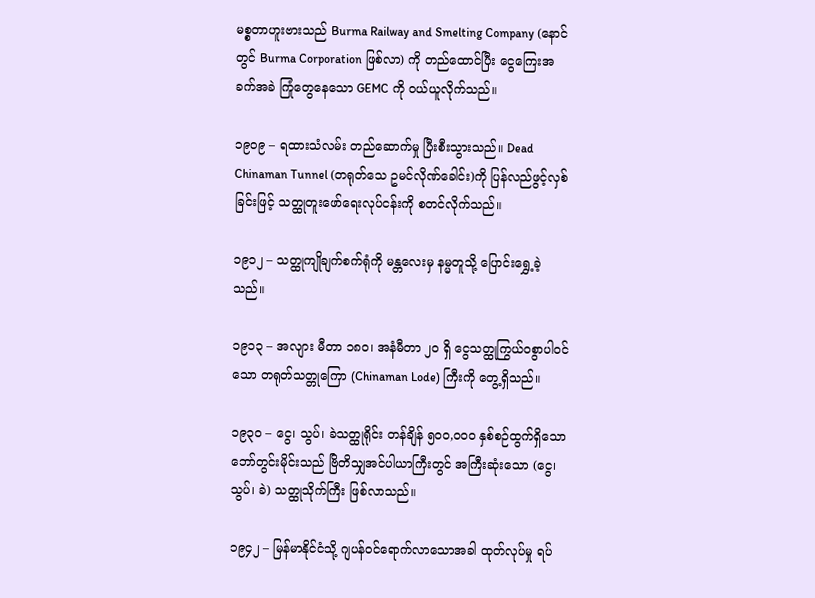မစ္စတာဟူးဗားသည် Burma Railway and Smelting Company (နောင်တွင် Burma Corporation ဖြစ်လာ) ကို တည်ထောင်ပြီး ငွေကြေးအခက်အခဲ ကြုံတွေနေသော GEMC ကို ဝယ်ယူလိုက်သည်။

၁၉၀၉ – ရထားသံလမ်း တည်ဆောက်မှု ပြီးစီးသွားသည်။ Dead Chinaman Tunnel (တရုတ်သေ ဥမင်လိုဏ်ခေါင်း)ကို ပြန်လည်ဖွင့်လှစ်ခြင်းဖြင့် သတ္ထုတူးဖော်ရေးလုပ်ငန်းကို စတင်လိုက်သည်။

၁၉၁၂ – သတ္ထုကျိုချက်စက်ရုံကို မန္တလေးမှ နမ္မတူသို့ ပြောင်းရွှေ့ခဲ့သည်။

၁၉၁၃ – အလျား မီတာ ၁၈၀၊ အနံမီတာ ၂၀ ရှိ ငွေသတ္ထုကြွယ်ဝစွာပါဝင်သော တရုတ်သတ္တုကြော (Chinaman Lode) ကြီးကို တွေ့ရှိသည်။

၁၉၃၀ – ငွေ၊ သွပ်၊ ခဲသတ္ထုရိုင်း တန်ချိန် ၅၀၀,၀၀၀ နှစ်စဉ်ထွက်ရှိသော ဘော်တွင်းမိုင်းသည် ဗြိတိသျှအင်ပါယာကြီးတွင် အကြီးဆုံးသော (ငွေ၊ သွပ်၊ ခဲ) သတ္ထုသိုက်ကြီး ဖြစ်လာသည်။

၁၉၄၂ – မြန်မာနိုင်ငံသို့ ဂျပန်ဝင်ရောက်လာသောအခါ ထုတ်လုပ်မှု ရပ်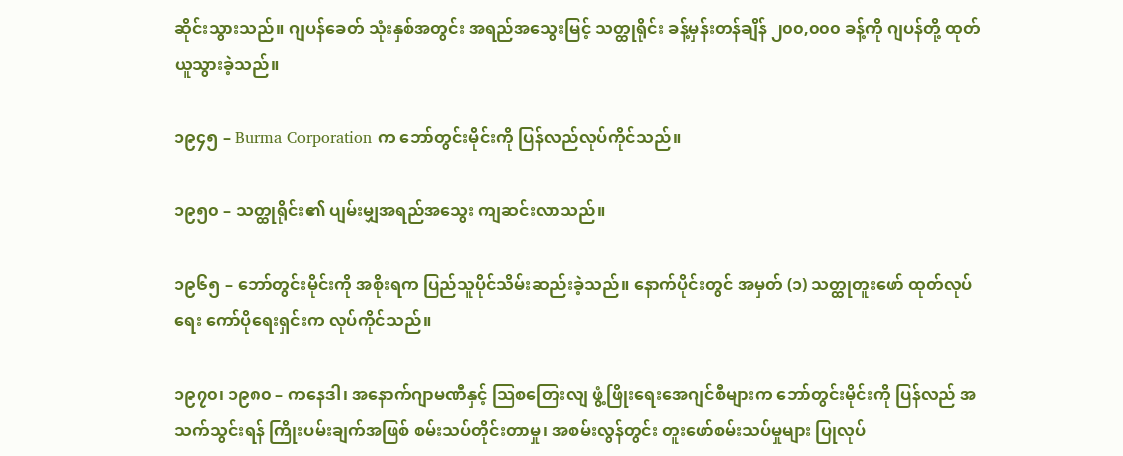ဆိုင်းသွားသည်။ ဂျပန်ခေတ် သုံးနှစ်အတွင်း အရည်အသွေးမြင့် သတ္ထုရိုင်း ခန့်မှန်းတန်ချိန် ၂၀၀,၀၀၀ ခန့်ကို ဂျပန်တို့ ထုတ်ယူသွားခဲ့သည်။

၁၉၄၅ – Burma Corporation က ဘော်တွင်းမိုင်းကို ပြန်လည်လုပ်ကိုင်သည်။

၁၉၅၀ – သတ္ထုရိုင်း၏ ပျမ်းမျှအရည်အသွေး ကျဆင်းလာသည်။

၁၉၆၅ – ဘော်တွင်းမိုင်းကို အစိုးရက ပြည်သူပိုင်သိမ်းဆည်းခဲ့သည်။ နောက်ပိုင်းတွင် အမှတ် (၁) သတ္ထုတူးဖော် ထုတ်လုပ်ရေး ကော်ပိုရေးရှင်းက လုပ်ကိုင်သည်။

၁၉၇၀၊ ၁၉၈၀ – ကနေဒါ၊ အနောက်ဂျာမဏီနှင့် သြစတြေးလျ ဖွံ့ဖြိုးရေးအေဂျင်စီများက ဘော်တွင်းမိုင်းကို ပြန်လည် အသက်သွင်းရန် ကြိုးပမ်းချက်အဖြစ် စမ်းသပ်တိုင်းတာမှု၊ အစမ်းလွန်တွင်း တူးဖော်စမ်းသပ်မှုများ ပြုလုပ်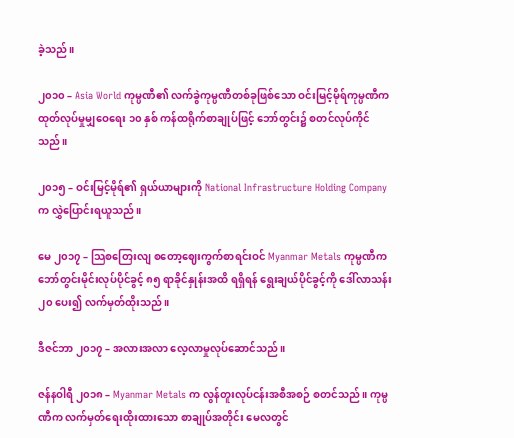ခဲ့သည်။

၂၀၁၀ – Asia World ကုမ္ပဏီ၏ လက်ခွဲကုမ္ပဏီတစ်ခုဖြစ်သော ဝင်းမြင့်မိုရ်ကုမ္ပဏီက ထုတ်လုပ်မှုမျှဝေရေး ၁၀ နှစ် ကန်ထရိုက်စာချုပ်ဖြင့် ဘော်တွင်း၌ စတင်လုပ်ကိုင်သည်။

၂၀၁၅ – ဝင်းမြင့်မိုရ်၏ ရှယ်ယာများကို National Infrastructure Holding Company က လွှဲပြောင်းရယူသည်။

မေ ၂၀၁၇ – သြစတြေးလျ စတော့ဈေးကွက်စာရင်းဝင် Myanmar Metals ကုမ္ပဏီက ဘော်တွင်းမိုင်းလုပ်ပိုင်ခွင့် ၈၅ ရာခိုင်နှုန်းအထိ ရရှိရန် ရွေးချယ်ပိုင်ခွင့်ကို ဒေါ်လာသန်း ၂၀ ပေး၍ လက်မှတ်ထိုးသည်။

ဒီဇင်ဘာ ၂၀၁၇ – အလားအလာ လေ့လာမှုလုပ်ဆောင်သည်။

ဇန်နဝါရီ ၂၀၁၈ – Myanmar Metals က လွန်တူးလုပ်ငန်းအစီအစဉ် စတင်သည်။ ကုမ္ပဏီက လက်မှတ်ရေးထိုးထားသော စာချုပ်အတိုင်း မေလတွင်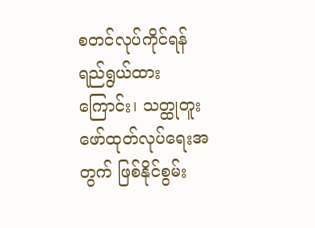စတင်လုပ်ကိုင်ရန် ရည်ရွယ်ထားကြောင်း၊ သတ္ထုတူးဖော်ထုတ်လုပ်ရေးအတွက် ဖြစ်နိုင်စွမ်း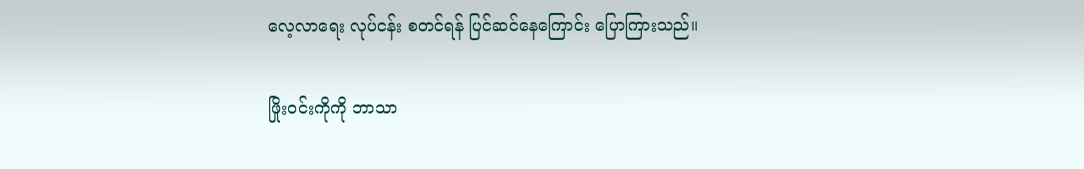လေ့လာရေး လုပ်ငန်း စတင်ရန် ပြင်ဆင်နေကြောင်း ပြောကြားသည်။

ဖြိုးဝင်းကိုကို ဘာသာ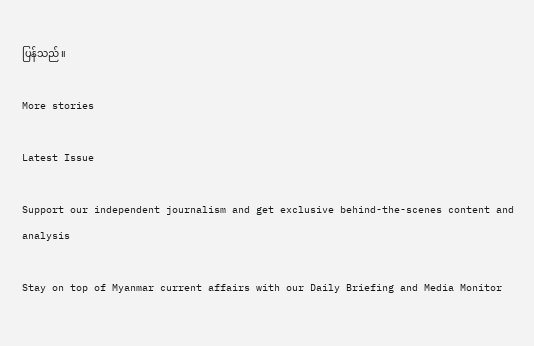ပြန်သည်။

More stories

Latest Issue

Support our independent journalism and get exclusive behind-the-scenes content and analysis

Stay on top of Myanmar current affairs with our Daily Briefing and Media Monitor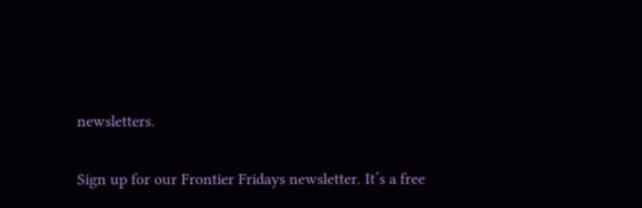newsletters.

Sign up for our Frontier Fridays newsletter. It’s a free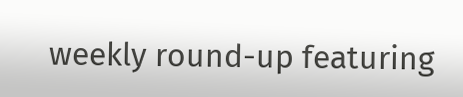weekly round-up featuring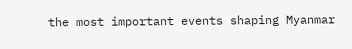the most important events shaping Myanmar